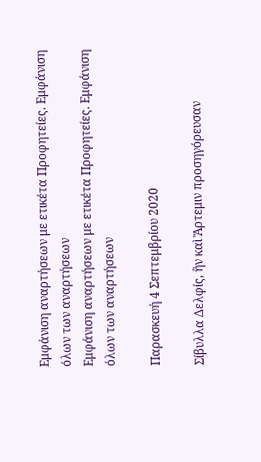Εμφάνιση αναρτήσεων με ετικέτα Προφητείες. Εμφάνιση όλων των αναρτήσεων
Εμφάνιση αναρτήσεων με ετικέτα Προφητείες. Εμφάνιση όλων των αναρτήσεων

Παρασκευή 4 Σεπτεμβρίου 2020

Σίβυλλα Δελφίς, ἣν καὶ Ἄρτεμιν προσηγόρευσαν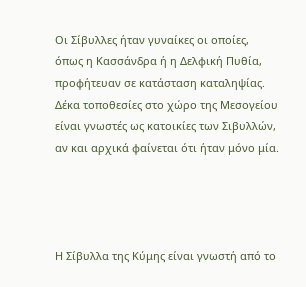Οι Σίβυλλες ήταν γυναίκες οι οποίες, όπως η Κασσάνδρα ή η Δελφική Πυθία, προφήτευαν σε κατάσταση καταληψίας. Δέκα τοποθεσίες στο χώρο της Μεσογείου είναι γνωστές ως κατοικίες των Σιβυλλών, αν και αρχικά φαίνεται ότι ήταν μόνο μία.




Η Σίβυλλα της Κύμης είναι γνωστή από το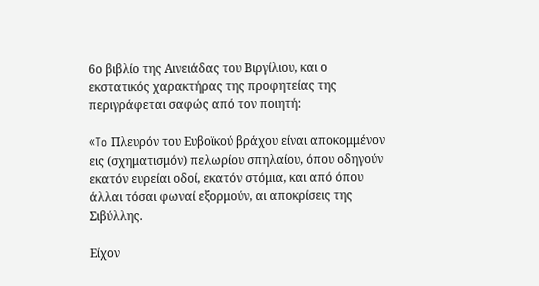6ο βιβλίο της Αινειάδας του Βιργίλιου, και ο εκστατικός χαρακτήρας της προφητείας της περιγράφεται σαφώς από τον ποιητή:

«To Πλευρόν του Ευβοϊκού βράχου είναι αποκομμένον εις (σχηματισμόν) πελωρίου σπηλαίου, όπου οδηγούν εκατόν ευρείαι οδοί, εκατόν στόμια, και από όπου άλλαι τόσαι φωναί εξορμούν, αι αποκρίσεις της Σιβύλλης.

Είχον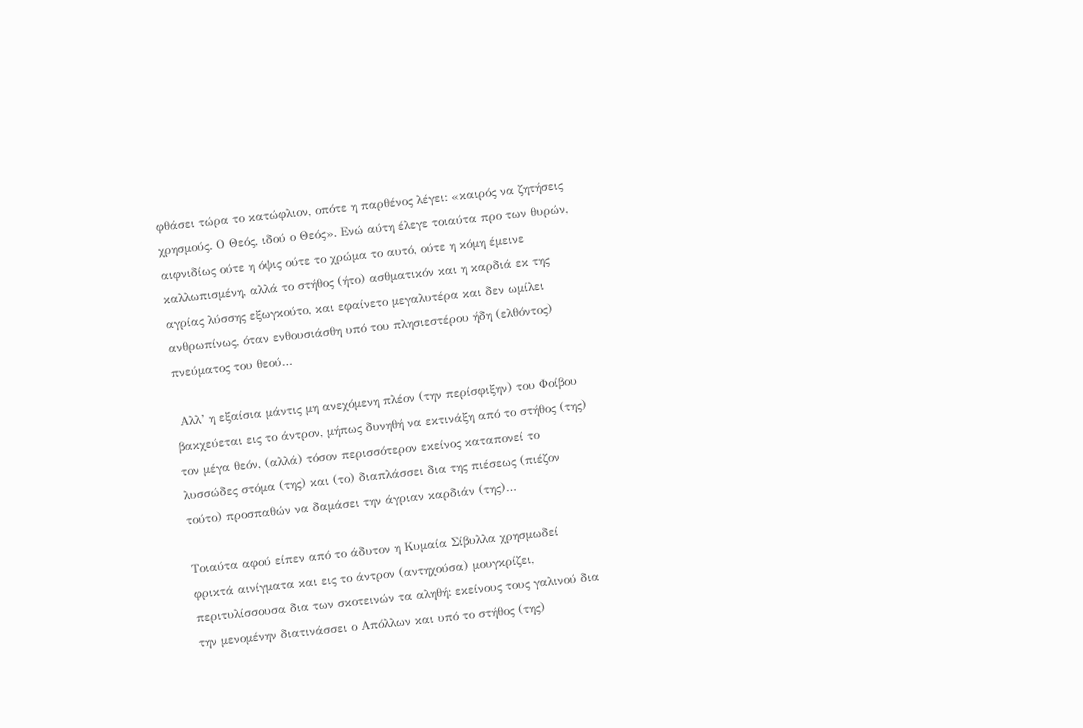φθάσει τώρα το κατώφλιον, οπότε η παρθένος λέγει: «καιρός να ζητήσεις χρησμούς. Ο Θεός, ιδού ο Θεός». Ενώ αύτη έλεγε τοιαύτα προ των θυρών, αιφνιδίως ούτε η όψις ούτε το χρώμα το αυτό, ούτε η κόμη έμεινε καλλωπισμένη, αλλά το στήθος (ήτο) ασθματικόν και η καρδιά εκ της αγρίας λύσσης εξωγκούτο, και εφαίνετο μεγαλυτέρα και δεν ωμίλει ανθρωπίνως, όταν ενθουσιάσθη υπό του πλησιεστέρου ήδη (ελθόντος) πνεύματος του θεού…

 Αλλ’ η εξαίσια μάντις μη ανεχόμενη πλέον (την περίσφιξην) του Φοίβου βακχεύεται εις το άντρον, μήπως δυνηθή να εκτινάξη από το στήθος (της) τον μέγα θεόν, (αλλά) τόσον περισσότερον εκείνος καταπονεί το λυσσώδες στόμα (της) και (το) διαπλάσσει δια της πιέσεως (πιέζον τούτο) προσπαθών να δαμάσει την άγριαν καρδιάν (της)…

Τοιαύτα αφού είπεν από το άδυτον η Κυμαία Σίβυλλα χρησμωδεί φρικτά αινίγματα και εις το άντρον (αντηχούσα) μουγκρίζει, περιτυλίσσουσα δια των σκοτεινών τα αληθή: εκείνους τους γαλινού δια την μενομένην διατινάσσει ο Απόλλων και υπό το στήθος (της)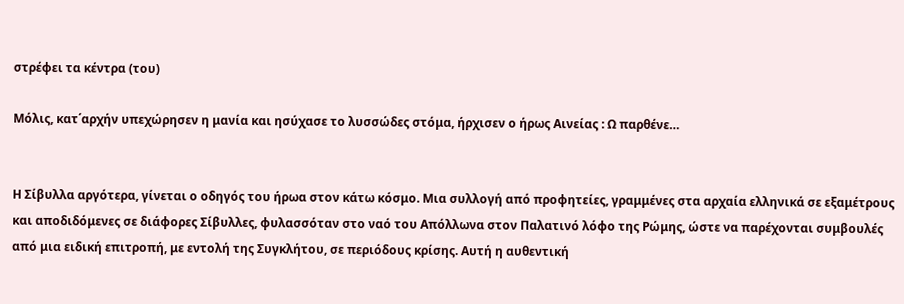στρέφει τα κέντρα (του)

Μόλις, κατ΄αρχήν υπεχώρησεν η μανία και ησύχασε το λυσσώδες στόμα, ήρχισεν ο ήρως Αινείας : Ω παρθένε…


Η Σίβυλλα αργότερα, γίνεται ο οδηγός του ήρωα στον κάτω κόσμο. Μια συλλογή από προφητείες, γραμμένες στα αρχαία ελληνικά σε εξαμέτρους και αποδιδόμενες σε διάφορες Σίβυλλες, φυλασσόταν στο ναό του Απόλλωνα στον Παλατινό λόφο της Ρώμης, ώστε να παρέχονται συμβουλές από μια ειδική επιτροπή, με εντολή της Συγκλήτου, σε περιόδους κρίσης. Αυτή η αυθεντική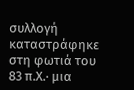συλλογή καταστράφηκε στη φωτιά του 83 π.Χ.· μια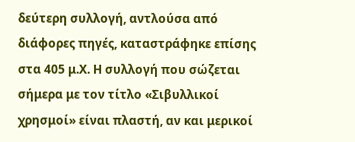δεύτερη συλλογή, αντλούσα από διάφορες πηγές, καταστράφηκε επίσης στα 405 μ.Χ. Η συλλογή που σώζεται σήμερα με τον τίτλο «Σιβυλλικοί χρησμοί» είναι πλαστή, αν και μερικοί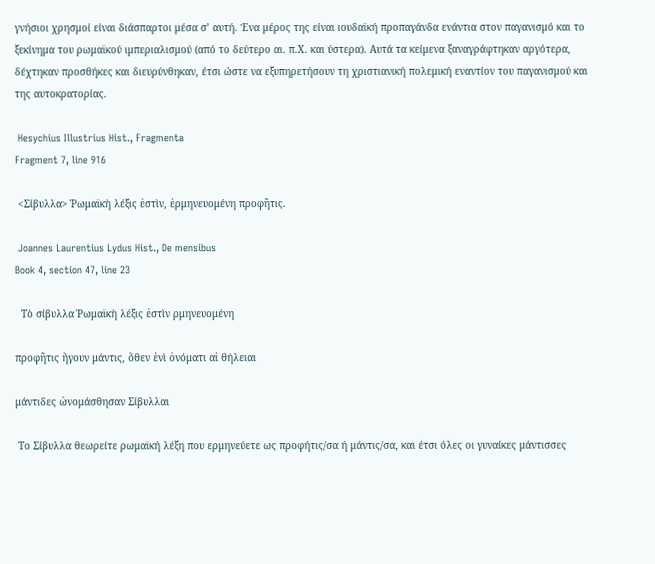γνήσιοι χρησμοί είναι διάσπαρτοι μέσα σ’ αυτή. Ένα μέρος της είναι ιουδαϊκή προπαγάνδα ενάντια στον παγανισμό και το ξεκίνημα του ρωμαϊκού ιμπεριαλισμού (από το δεύτερο αι. π.Χ. και ύστερα). Αυτά τα κείμενα ξαναγράφτηκαν αργότερα, δέχτηκαν προσθήκες και διευρύνθηκαν, έτσι ώστε να εξυπηρετήσουν τη χριστιανική πολεμική εναντίον του παγανισμού και της αυτοκρατορίας.

 Hesychius Illustrius Hist., Fragmenta
Fragment 7, line 916

 <Σίβυλλα> Ῥωμαϊκὴ λέξις ἐστὶν, ἑρμηνευομένη προφῆτις.

 Joannes Laurentius Lydus Hist., De mensibus
Book 4, section 47, line 23

  Τὸ σίβυλλα Ῥωμαϊκὴ λέξις ἐστὶν ρμηνευομένη

προφῆτις ἤγουν μάντις, ὅθεν ἑνὶ ὀνόματι αἱ θήλειαι

μάντιδες ὠνομάσθησαν Σίβυλλαι

 Το Σίβυλλα θεωρείτε ρωμαϊκή λέξη που ερμηνεύετε ως προφήτις/σα ή μάντις/σα, και έτσι όλες οι γυναίκες μάντισσες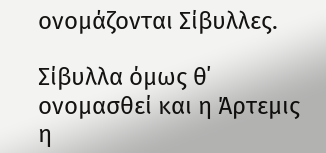ονομάζονται Σίβυλλες.

Σίβυλλα όμως θ΄ ονομασθεί και η Άρτεμις η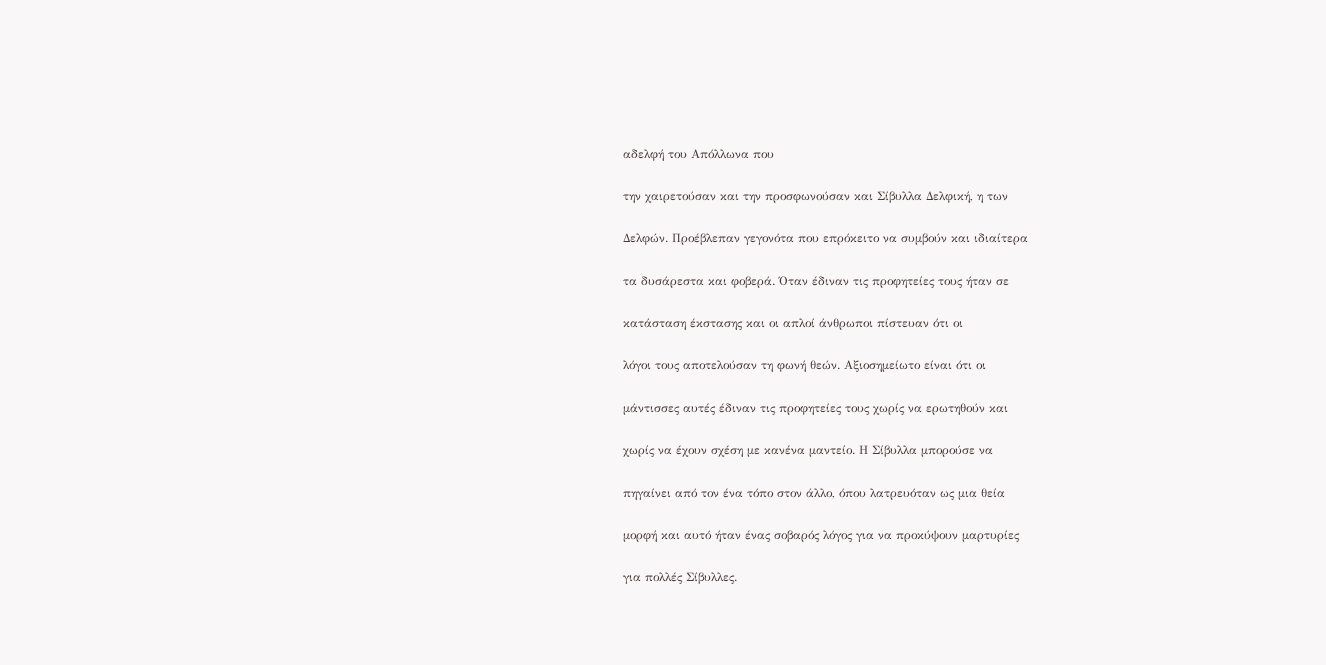αδελφή του Απόλλωνα που

την χαιρετούσαν και την προσφωνούσαν και Σίβυλλα Δελφική, η των

Δελφών. Προέβλεπαν γεγονότα που επρόκειτο να συμβούν και ιδιαίτερα

τα δυσάρεστα και φοβερά. Όταν έδιναν τις προφητείες τους ήταν σε

κατάσταση έκστασης και οι απλοί άνθρωποι πίστευαν ότι οι

λόγοι τους αποτελούσαν τη φωνή θεών. Αξιοσημείωτο είναι ότι οι

μάντισσες αυτές έδιναν τις προφητείες τους χωρίς να ερωτηθούν και

χωρίς να έχουν σχέση με κανένα μαντείο. Η Σίβυλλα μπορούσε να

πηγαίνει από τον ένα τόπο στον άλλο, όπου λατρευόταν ως μια θεία

μορφή και αυτό ήταν ένας σοβαρός λόγος για να προκύψουν μαρτυρίες

για πολλές Σίβυλλες.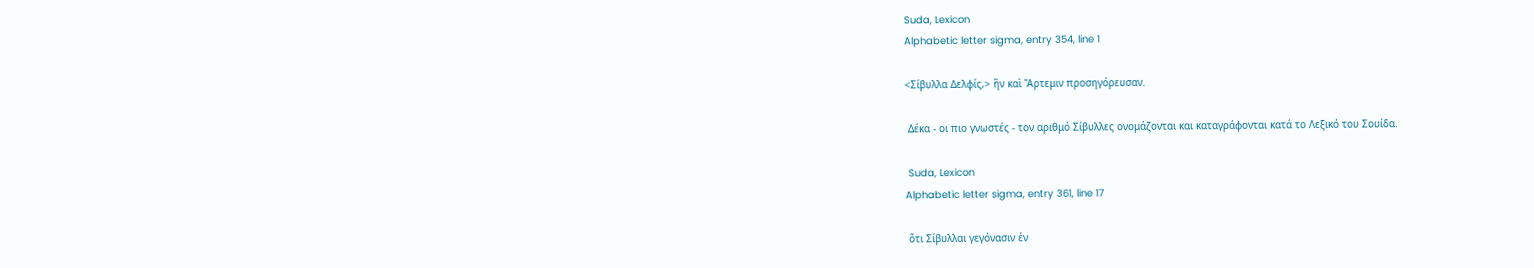Suda, Lexicon
Alphabetic letter sigma, entry 354, line 1

<Σίβυλλα Δελφίς,> ἣν καὶ Ἄρτεμιν προσηγόρευσαν.

 Δέκα - οι πιο γνωστές - τον αριθμό Σίβυλλες ονομάζονται και καταγράφονται κατά το Λεξικό του Σουίδα.

 Suda, Lexicon
Alphabetic letter sigma, entry 361, line 17

 ὅτι Σίβυλλαι γεγόνασιν ἐν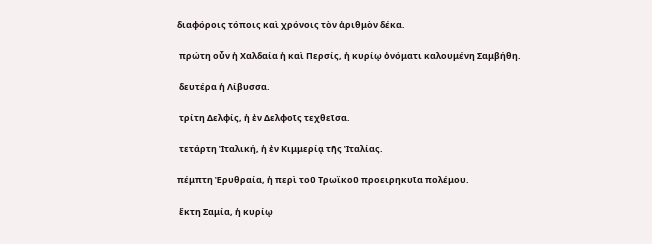διαφόροις τόποις καὶ χρόνοις τὸν ἀριθμὸν δέκα.

 πρώτη οὖν ἡ Χαλδαία ἡ καὶ Περσίς, ἡ κυρίῳ ὀνόματι καλουμένη Σαμβήθη.

 δευτέρα ἡ Λίβυσσα.

 τρίτη Δελφίς, ἡ ἐν Δελφοῖς τεχθεῖσα.

 τετάρτη Ἰταλική, ἡ ἐν Κιμμερίᾳ τῆς Ἰταλίας.

πέμπτη Ἐρυθραία, ἡ περὶ τοῦ Τρωϊκοῦ προειρηκυῖα πολέμου.

 ἕκτη Σαμία, ἡ κυρίῳ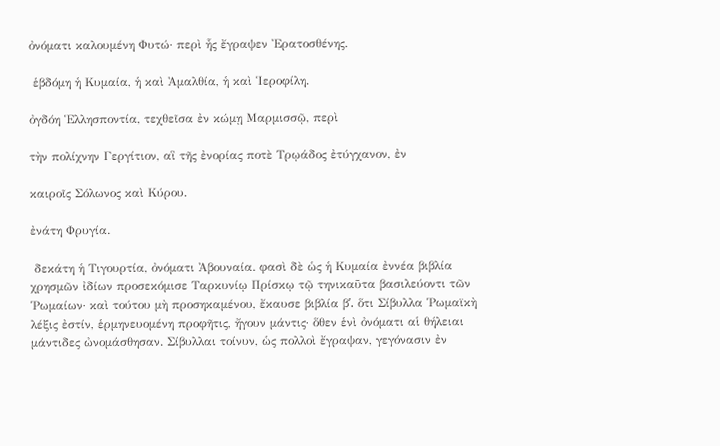ὀνόματι καλουμένη Φυτώ· περὶ ἧς ἔγραψεν Ἐρατοσθένης.

 ἑβδόμη ἡ Κυμαία, ἡ καὶ Ἀμαλθία, ἡ καὶ Ἱεροφίλη.

ὀγδόη Ἑλλησποντία, τεχθεῖσα ἐν κώμῃ Μαρμισσῷ, περὶ

τὴν πολίχνην Γεργίτιον, αἳ τῆς ἐνορίας ποτὲ Τρῳάδος ἐτύγχανον, ἐν

καιροῖς Σόλωνος καὶ Κύρου.

ἐνάτη Φρυγία.

 δεκάτη ἡ Τιγουρτία, ὀνόματι Ἀβουναία. φασὶ δὲ ὡς ἡ Κυμαία ἐννέα βιβλία χρησμῶν ἰδίων προσεκόμισε Ταρκυνίῳ Πρίσκῳ τῷ τηνικαῦτα βασιλεύοντι τῶν Ῥωμαίων· καὶ τούτου μὴ προσηκαμένου, ἔκαυσε βιβλία βʹ. ὅτι Σίβυλλα Ῥωμαϊκὴ λέξις ἐστίν, ἑρμηνευομένη προφῆτις, ἤγουν μάντις· ὅθεν ἑνὶ ὀνόματι αἱ θήλειαι μάντιδες ὠνομάσθησαν. Σίβυλλαι τοίνυν, ὡς πολλοὶ ἔγραψαν, γεγόνασιν ἐν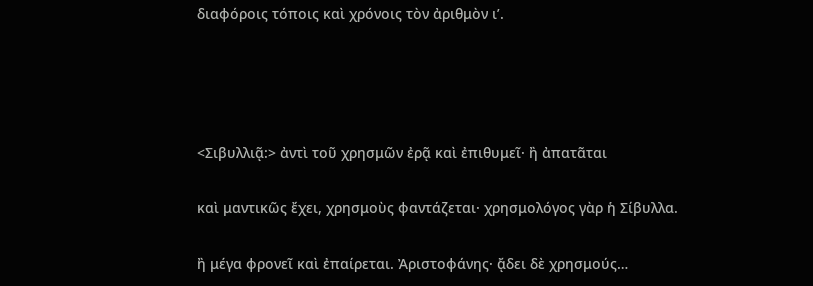διαφόροις τόποις καὶ χρόνοις τὸν ἀριθμὸν ιʹ.




<Σιβυλλιᾷ:> ἀντὶ τοῦ χρησμῶν ἐρᾷ καὶ ἐπιθυμεῖ· ἢ ἀπατᾶται

καὶ μαντικῶς ἔχει, χρησμοὺς φαντάζεται· χρησμολόγος γὰρ ἡ Σίβυλλα.

ἢ μέγα φρονεῖ καὶ ἐπαίρεται. Ἀριστοφάνης· ᾄδει δὲ χρησμούς…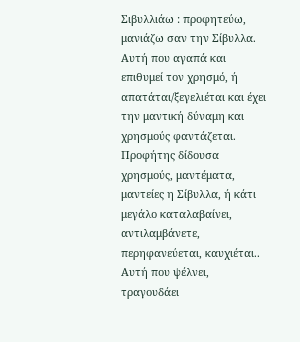Σιβυλλιάω : προφητεύω, μανιάζω σαν την Σίβυλλα. Αυτή που αγαπά και επιθυμεί τον χρησμό, ή απατάται/ξεγελιέται και έχει την μαντική δύναμη και χρησμούς φαντάζεται. Προφήτης δίδουσα χρησμούς, μαντέματα, μαντείες η Σίβυλλα, ή κάτι μεγάλο καταλαβαίνει, αντιλαμβάνετε, περηφανεύεται, καυχιέται.. Αυτή που ψέλνει, τραγουδάει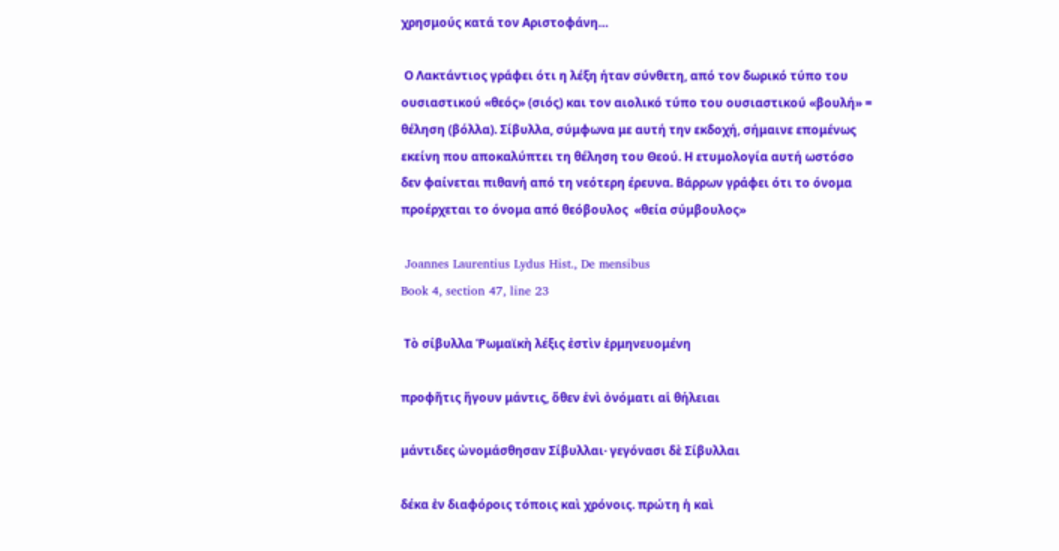χρησμούς κατά τον Αριστοφάνη…

 Ο Λακτάντιος γράφει ότι η λέξη ήταν σύνθετη, από τον δωρικό τύπο του ουσιαστικού «θεός» (σιός) και τον αιολικό τύπο του ουσιαστικού «βουλή» = θέληση (βόλλα). Σίβυλλα, σύμφωνα με αυτή την εκδοχή, σήμαινε επομένως εκείνη που αποκαλύπτει τη θέληση του Θεού. Η ετυμολογία αυτή ωστόσο δεν φαίνεται πιθανή από τη νεότερη έρευνα. Βάρρων γράφει ότι το όνομα  προέρχεται το όνομα από θεόβουλος  «θεία σύμβουλος»

 Joannes Laurentius Lydus Hist., De mensibus
Book 4, section 47, line 23

 Τὸ σίβυλλα Ῥωμαϊκὴ λέξις ἐστὶν ἑρμηνευομένη

προφῆτις ἤγουν μάντις, ὅθεν ἑνὶ ὀνόματι αἱ θήλειαι

μάντιδες ὠνομάσθησαν Σίβυλλαι· γεγόνασι δὲ Σίβυλλαι

δέκα ἐν διαφόροις τόποις καὶ χρόνοις. πρώτη ἡ καὶ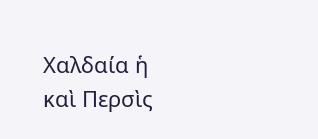Χαλδαία ἡ καὶ Περσὶς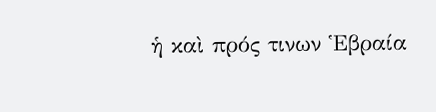ἡ καὶ πρός τινων Ἑβραία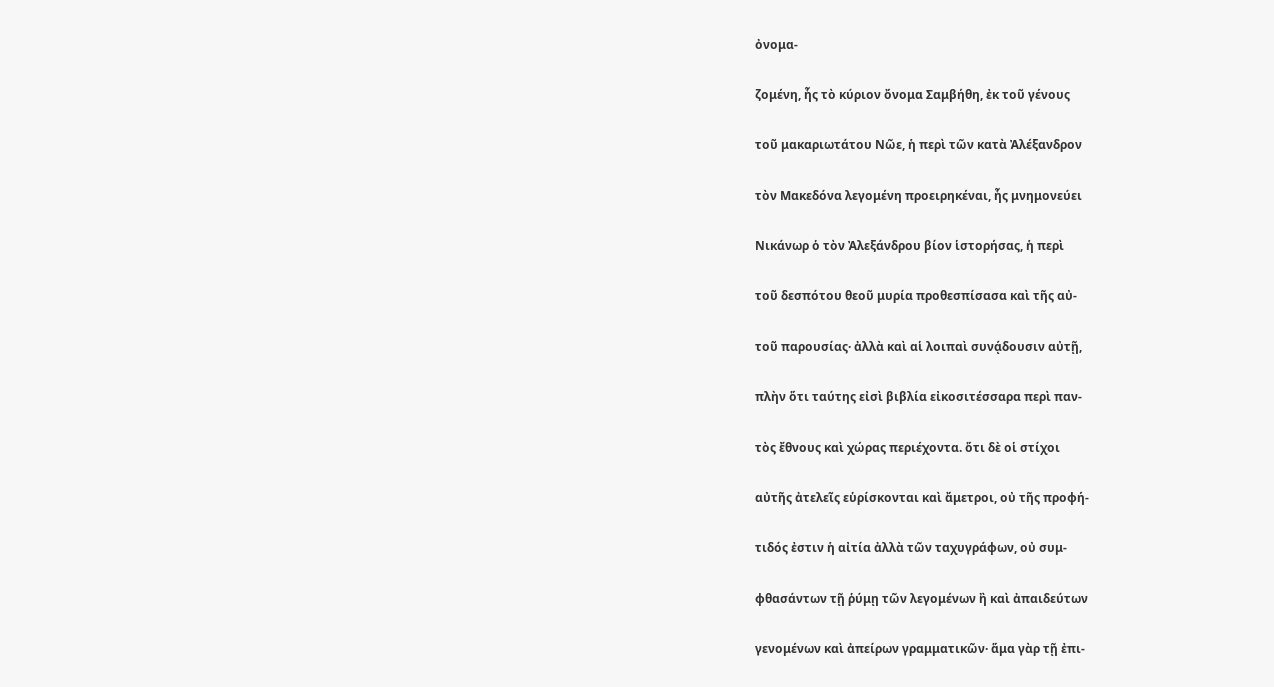ὀνομα-

ζομένη, ἧς τὸ κύριον ὄνομα Σαμβήθη, ἐκ τοῦ γένους

τοῦ μακαριωτάτου Νῶε, ἡ περὶ τῶν κατὰ Ἀλέξανδρον

τὸν Μακεδόνα λεγομένη προειρηκέναι, ἧς μνημονεύει

Νικάνωρ ὁ τὸν Ἀλεξάνδρου βίον ἱστορήσας, ἡ περὶ

τοῦ δεσπότου θεοῦ μυρία προθεσπίσασα καὶ τῆς αὐ-

τοῦ παρουσίας· ἀλλὰ καὶ αἱ λοιπαὶ συνᾴδουσιν αὐτῇ,

πλὴν ὅτι ταύτης εἰσὶ βιβλία εἰκοσιτέσσαρα περὶ παν-

τὸς ἔθνους καὶ χώρας περιέχοντα. ὅτι δὲ οἱ στίχοι

αὐτῆς ἀτελεῖς εὑρίσκονται καὶ ἄμετροι, οὐ τῆς προφή-

τιδός ἐστιν ἡ αἰτία ἀλλὰ τῶν ταχυγράφων, οὐ συμ-

φθασάντων τῇ ῥύμῃ τῶν λεγομένων ἢ καὶ ἀπαιδεύτων

γενομένων καὶ ἀπείρων γραμματικῶν· ἅμα γὰρ τῇ ἐπι-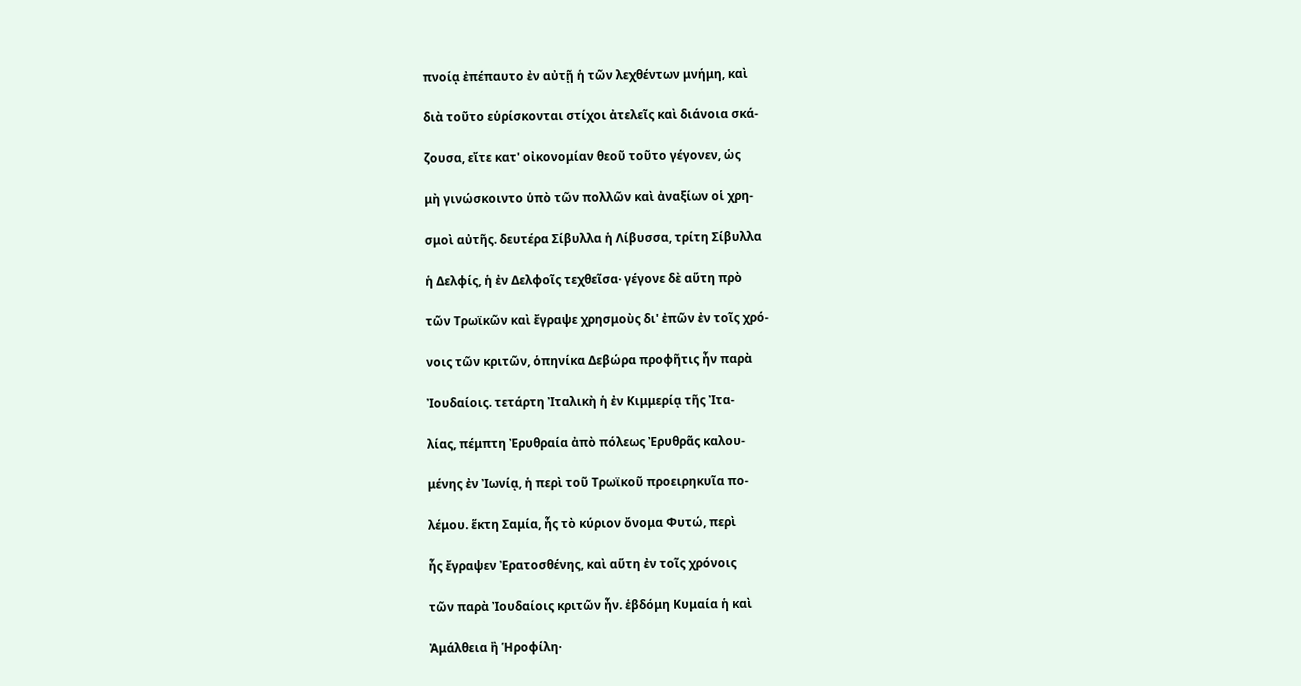πνοίᾳ ἐπέπαυτο ἐν αὐτῇ ἡ τῶν λεχθέντων μνήμη, καὶ

διὰ τοῦτο εὑρίσκονται στίχοι ἀτελεῖς καὶ διάνοια σκά-

ζουσα, εἴτε κατ' οἰκονομίαν θεοῦ τοῦτο γέγονεν, ὡς

μὴ γινώσκοιντο ὑπὸ τῶν πολλῶν καὶ ἀναξίων οἱ χρη-

σμοὶ αὐτῆς. δευτέρα Σίβυλλα ἡ Λίβυσσα, τρίτη Σίβυλλα

ἡ Δελφίς, ἡ ἐν Δελφοῖς τεχθεῖσα· γέγονε δὲ αὕτη πρὸ

τῶν Τρωϊκῶν καὶ ἔγραψε χρησμοὺς δι' ἐπῶν ἐν τοῖς χρό-

νοις τῶν κριτῶν, ὁπηνίκα Δεβώρα προφῆτις ἦν παρὰ

Ἰουδαίοις. τετάρτη Ἰταλικὴ ἡ ἐν Κιμμερίᾳ τῆς Ἰτα-

λίας, πέμπτη Ἐρυθραία ἀπὸ πόλεως Ἐρυθρᾶς καλου-

μένης ἐν Ἰωνίᾳ, ἡ περὶ τοῦ Τρωϊκοῦ προειρηκυῖα πο-

λέμου. ἕκτη Σαμία, ἧς τὸ κύριον ὄνομα Φυτώ, περὶ

ἧς ἔγραψεν Ἐρατοσθένης, καὶ αὕτη ἐν τοῖς χρόνοις

τῶν παρὰ Ἰουδαίοις κριτῶν ἦν. ἑβδόμη Κυμαία ἡ καὶ

Ἀμάλθεια ἢ Ἡροφίλη·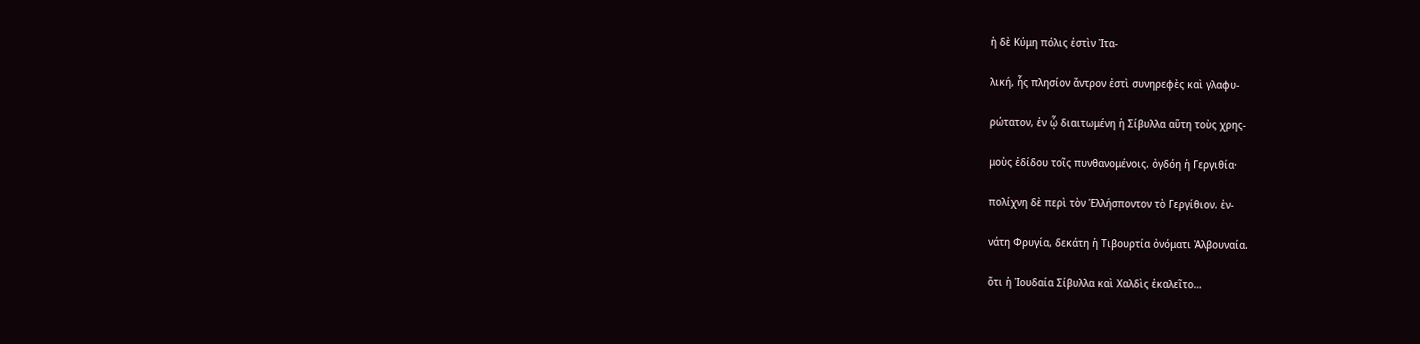ἡ δὲ Κύμη πόλις ἐστὶν Ἰτα-

λική, ἧς πλησίον ἄντρον ἐστὶ συνηρεφὲς καὶ γλαφυ-

ρώτατον, ἐν ᾧ διαιτωμένη ἡ Σίβυλλα αὕτη τοὺς χρης-

μοὺς ἐδίδου τοῖς πυνθανομένοις. ὀγδόη ἡ Γεργιθία·

πολίχνη δὲ περὶ τὸν Ἑλλήσποντον τὸ Γεργίθιον. ἐν-

νάτη Φρυγία, δεκάτη ἡ Τιβουρτία ὀνόματι Ἀλβουναία.

ὅτι ἡ Ἰουδαία Σίβυλλα καὶ Χαλδὶς ἐκαλεῖτο…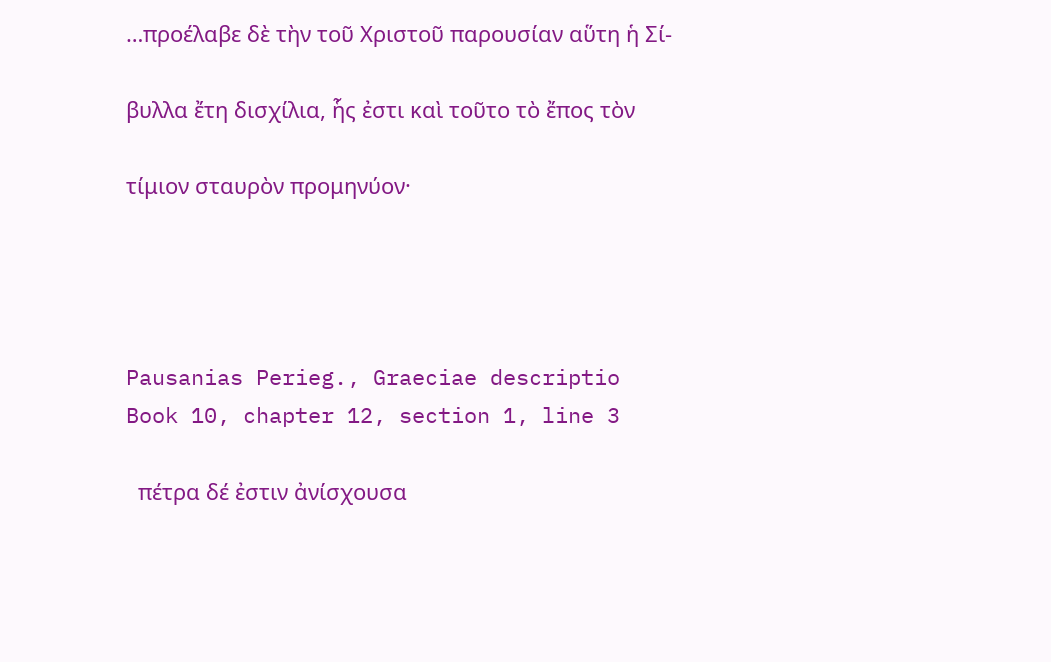…προέλαβε δὲ τὴν τοῦ Χριστοῦ παρουσίαν αὕτη ἡ Σί-

βυλλα ἔτη δισχίλια, ἧς ἐστι καὶ τοῦτο τὸ ἔπος τὸν

τίμιον σταυρὸν προμηνύον·




Pausanias Perieg., Graeciae descriptio
Book 10, chapter 12, section 1, line 3

  πέτρα δέ ἐστιν ἀνίσχουσα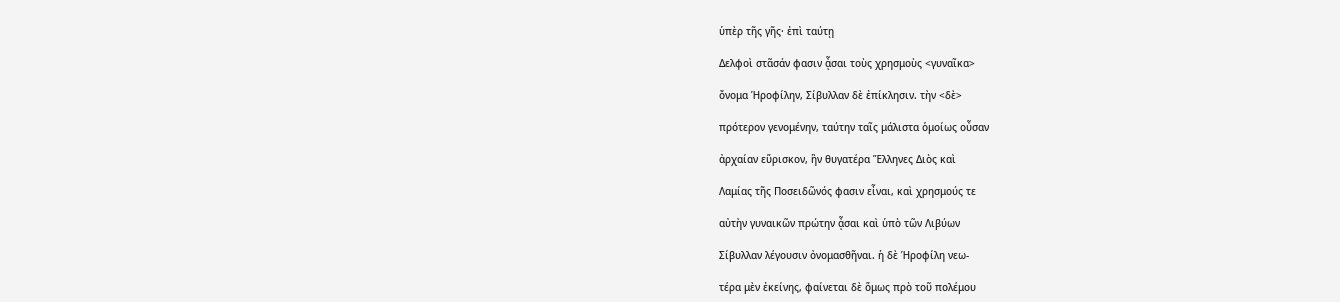ὑπὲρ τῆς γῆς· ἐπὶ ταύτῃ

Δελφοὶ στᾶσάν φασιν ᾆσαι τοὺς χρησμοὺς <γυναῖκα>

ὄνομα Ἡροφίλην, Σίβυλλαν δὲ ἐπίκλησιν. τὴν <δὲ>

πρότερον γενομένην, ταύτην ταῖς μάλιστα ὁμοίως οὖσαν

ἀρχαίαν εὕρισκον, ἣν θυγατέρα Ἕλληνες Διὸς καὶ

Λαμίας τῆς Ποσειδῶνός φασιν εἶναι, καὶ χρησμούς τε

αὐτὴν γυναικῶν πρώτην ᾆσαι καὶ ὑπὸ τῶν Λιβύων

Σίβυλλαν λέγουσιν ὀνομασθῆναι. ἡ δὲ Ἡροφίλη νεω-

τέρα μὲν ἐκείνης, φαίνεται δὲ ὅμως πρὸ τοῦ πολέμου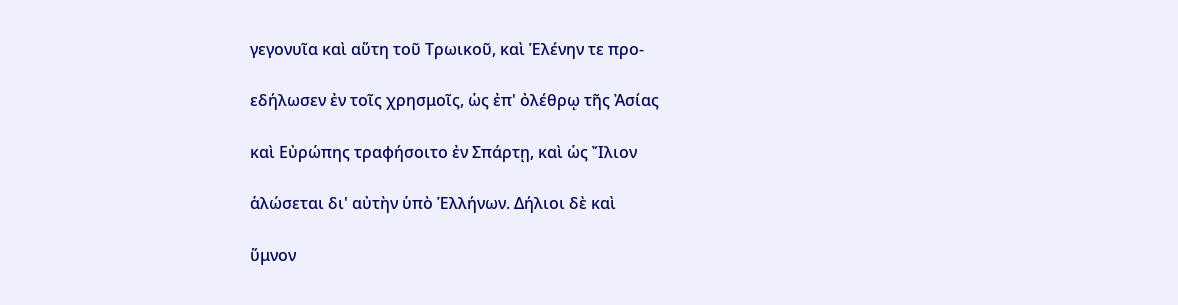γεγονυῖα καὶ αὕτη τοῦ Τρωικοῦ, καὶ Ἑλένην τε προ-

εδήλωσεν ἐν τοῖς χρησμοῖς, ὡς ἐπ' ὀλέθρῳ τῆς Ἀσίας

καὶ Εὐρώπης τραφήσοιτο ἐν Σπάρτῃ, καὶ ὡς Ἴλιον

ἁλώσεται δι' αὐτὴν ὑπὸ Ἑλλήνων. Δήλιοι δὲ καὶ

ὕμνον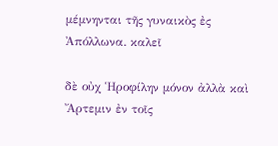μέμνηνται τῆς γυναικὸς ἐς Ἀπόλλωνα. καλεῖ

δὲ οὐχ Ἡροφίλην μόνον ἀλλὰ καὶ Ἄρτεμιν ἐν τοῖς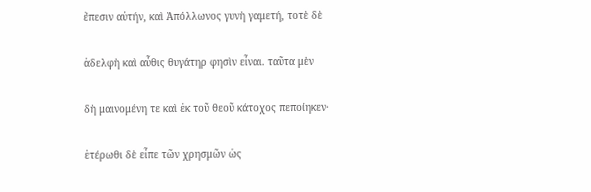ἔπεσιν αὑτήν, καὶ Ἀπόλλωνος γυνὴ γαμετή, τοτὲ δὲ

ἀδελφὴ καὶ αὖθις θυγάτηρ φησὶν εἶναι. ταῦτα μὲν

δὴ μαινομένη τε καὶ ἐκ τοῦ θεοῦ κάτοχος πεποίηκεν·

ἑτέρωθι δὲ εἶπε τῶν χρησμῶν ὡς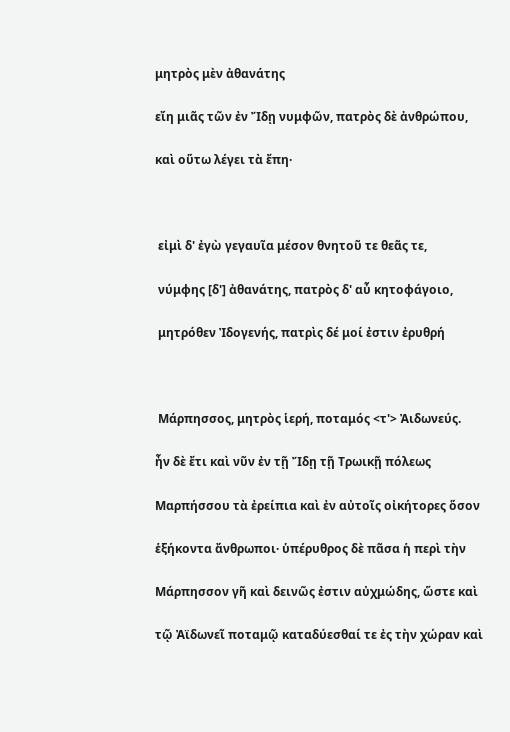μητρὸς μὲν ἀθανάτης

εἴη μιᾶς τῶν ἐν Ἴδῃ νυμφῶν, πατρὸς δὲ ἀνθρώπου,

καὶ οὕτω λέγει τὰ ἔπη·



 εἰμὶ δ' ἐγὼ γεγαυῖα μέσον θνητοῦ τε θεᾶς τε,

 νύμφης [δ'] ἀθανάτης, πατρὸς δ' αὖ κητοφάγοιο,

 μητρόθεν Ἰδογενής, πατρὶς δέ μοί ἐστιν ἐρυθρή



 Μάρπησσος, μητρὸς ἱερή, ποταμός <τ'> Ἀιδωνεύς.

ἦν δὲ ἔτι καὶ νῦν ἐν τῇ Ἴδῃ τῇ Τρωικῇ πόλεως

Μαρπήσσου τὰ ἐρείπια καὶ ἐν αὐτοῖς οἰκήτορες ὅσον

ἑξήκοντα ἄνθρωποι· ὑπέρυθρος δὲ πᾶσα ἡ περὶ τὴν

Μάρπησσον γῆ καὶ δεινῶς ἐστιν αὐχμώδης, ὥστε καὶ

τῷ Ἀϊδωνεῖ ποταμῷ καταδύεσθαί τε ἐς τὴν χώραν καὶ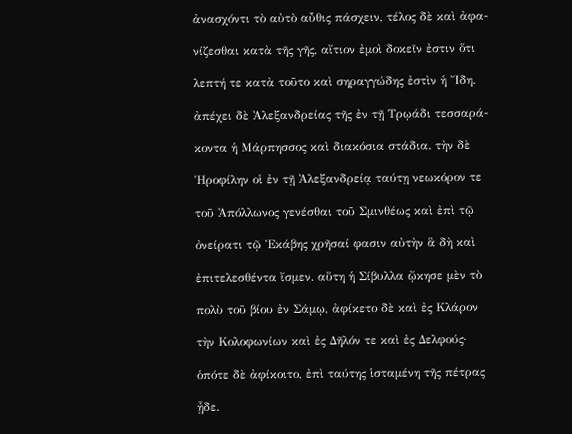ἀνασχόντι τὸ αὐτὸ αὖθις πάσχειν, τέλος δὲ καὶ ἀφα-

νίζεσθαι κατὰ τῆς γῆς, αἴτιον ἐμοὶ δοκεῖν ἐστιν ὅτι

λεπτή τε κατὰ τοῦτο καὶ σηραγγώδης ἐστὶν ἡ Ἴδη.

ἀπέχει δὲ Ἀλεξανδρείας τῆς ἐν τῇ Τρῳάδι τεσσαρά-

κοντα ἡ Μάρπησσος καὶ διακόσια στάδια. τὴν δὲ

Ἡροφίλην οἱ ἐν τῇ Ἀλεξανδρείᾳ ταύτῃ νεωκόρον τε

τοῦ Ἀπόλλωνος γενέσθαι τοῦ Σμινθέως καὶ ἐπὶ τῷ

ὀνείρατι τῷ Ἑκάβης χρῆσαί φασιν αὐτὴν ἃ δὴ καὶ

ἐπιτελεσθέντα ἴσμεν. αὕτη ἡ Σίβυλλα ᾤκησε μὲν τὸ

πολὺ τοῦ βίου ἐν Σάμῳ, ἀφίκετο δὲ καὶ ἐς Κλάρον

τὴν Κολοφωνίων καὶ ἐς Δῆλόν τε καὶ ἐς Δελφούς·

ὁπότε δὲ ἀφίκοιτο, ἐπὶ ταύτης ἱσταμένη τῆς πέτρας

ᾖδε.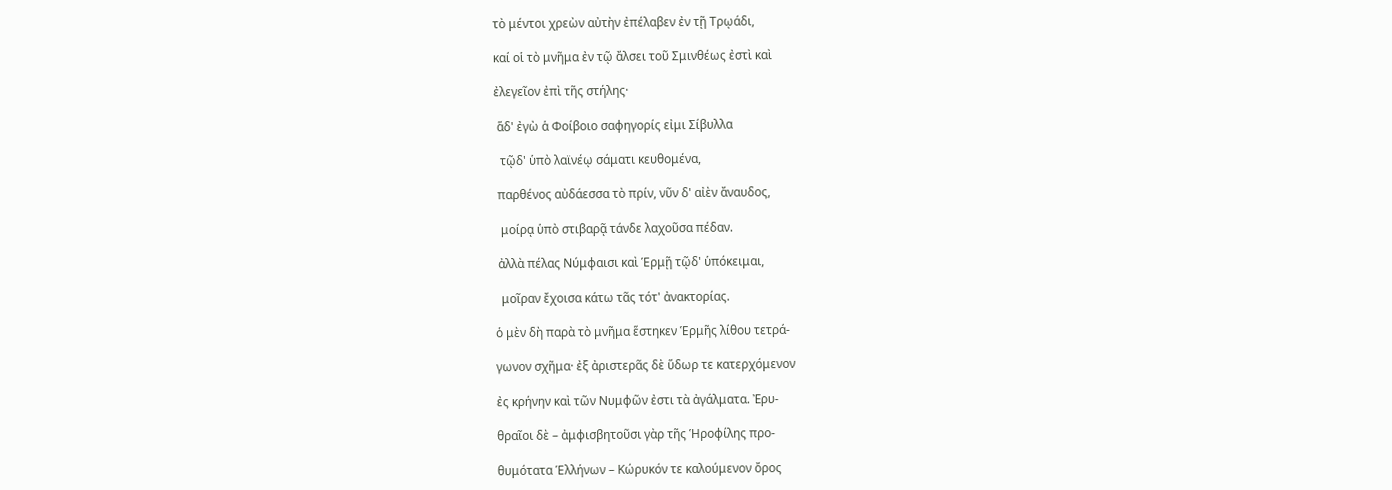τὸ μέντοι χρεὼν αὐτὴν ἐπέλαβεν ἐν τῇ Τρῳάδι,

καί οἱ τὸ μνῆμα ἐν τῷ ἄλσει τοῦ Σμινθέως ἐστὶ καὶ

ἐλεγεῖον ἐπὶ τῆς στήλης·

 ἅδ' ἐγὼ ἁ Φοίβοιο σαφηγορίς εἰμι Σίβυλλα

  τῷδ' ὑπὸ λαϊνέῳ σάματι κευθομένα,

 παρθένος αὐδάεσσα τὸ πρίν, νῦν δ' αἰὲν ἄναυδος,

  μοίρᾳ ὑπὸ στιβαρᾷ τάνδε λαχοῦσα πέδαν.

 ἀλλὰ πέλας Νύμφαισι καὶ Ἑρμῇ τῷδ' ὑπόκειμαι,

  μοῖραν ἔχοισα κάτω τᾶς τότ' ἀνακτορίας.

ὁ μὲν δὴ παρὰ τὸ μνῆμα ἕστηκεν Ἑρμῆς λίθου τετρά-

γωνον σχῆμα· ἐξ ἀριστερᾶς δὲ ὕδωρ τε κατερχόμενον

ἐς κρήνην καὶ τῶν Νυμφῶν ἐστι τὰ ἀγάλματα. Ἐρυ-

θραῖοι δὲ – ἀμφισβητοῦσι γὰρ τῆς Ἡροφίλης προ-

θυμότατα Ἑλλήνων – Κώρυκόν τε καλούμενον ὄρος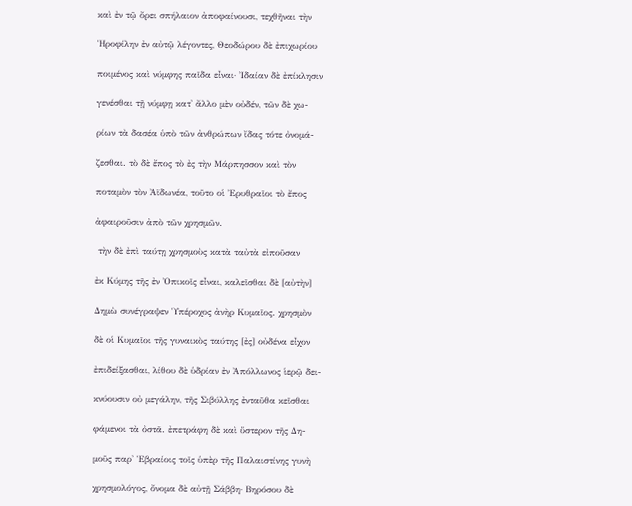καὶ ἐν τῷ ὄρει σπήλαιον ἀποφαίνουσι, τεχθῆναι τὴν

Ἡροφίλην ἐν αὐτῷ λέγοντες, Θεοδώρου δὲ ἐπιχωρίου

ποιμένος καὶ νύμφης παῖδα εἶναι· Ἰδαίαν δὲ ἐπίκλησιν

γενέσθαι τῇ νύμφῃ κατ' ἄλλο μὲν οὐδέν, τῶν δὲ χω-

ρίων τὰ δασέα ὑπὸ τῶν ἀνθρώπων ἴδας τότε ὀνομά-

ζεσθαι. τὸ δὲ ἔπος τὸ ἐς τὴν Μάρπησσον καὶ τὸν

ποταμὸν τὸν Ἀϊδωνέα, τοῦτο οἱ Ἐρυθραῖοι τὸ ἔπος

ἀφαιροῦσιν ἀπὸ τῶν χρησμῶν.

 τὴν δὲ ἐπὶ ταύτῃ χρησμοὺς κατὰ ταὐτὰ εἰποῦσαν

ἐκ Κύμης τῆς ἐν Ὀπικοῖς εἶναι, καλεῖσθαι δὲ [αὐτὴν]

Δημὼ συνέγραψεν Ὑπέροχος ἀνὴρ Κυμαῖος. χρησμὸν

δὲ οἱ Κυμαῖοι τῆς γυναικὸς ταύτης [ἐς] οὐδένα εἶχον

ἐπιδείξασθαι, λίθου δὲ ὑδρίαν ἐν Ἀπόλλωνος ἱερῷ δει-

κνύουσιν οὐ μεγάλην, τῆς Σιβύλλης ἐνταῦθα κεῖσθαι

φάμενοι τὰ ὀστᾶ. ἐπετράφη δὲ καὶ ὕστερον τῆς Δη-

μοῦς παρ' Ἑβραίοις τοῖς ὑπὲρ τῆς Παλαιστίνης γυνὴ

χρησμολόγος, ὄνομα δὲ αὐτῇ Σάββη· Βηρόσου δὲ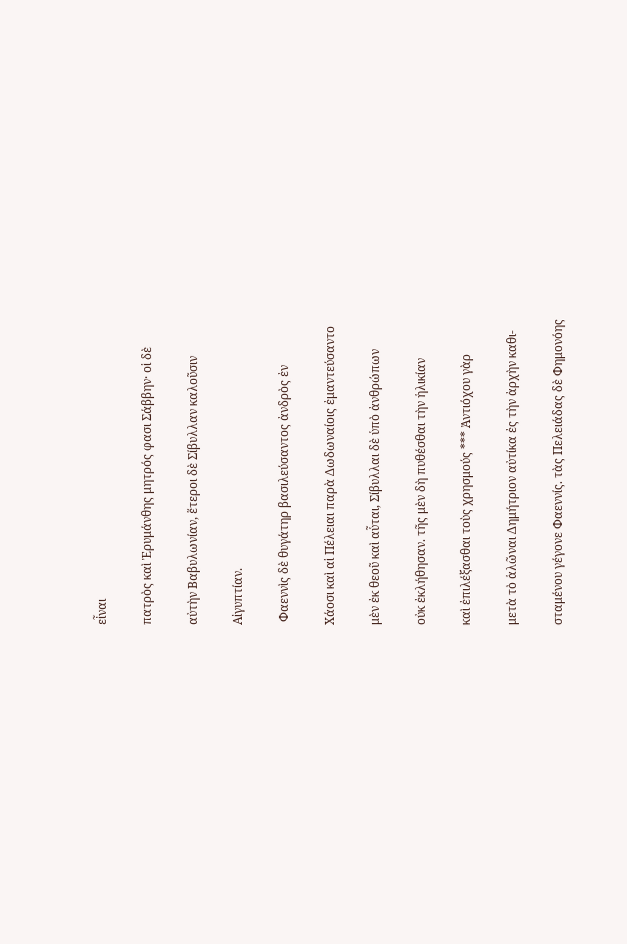εἶναι

πατρὸς καὶ Ἐρυμάνθης μητρός φασι Σάββην· οἱ δὲ

αὐτὴν Βαβυλωνίαν, ἕτεροι δὲ Σίβυλλαν καλοῦσιν

Αἰγυπτίαν.

 Φαεννὶς δὲ θυγάτηρ βασιλεύσαντος ἀνδρὸς ἐν

Χάοσι καὶ αἱ Πέλειαι παρὰ Δωδωναίοις ἐμαντεύσαντο

μὲν ἐκ θεοῦ καὶ αὗται, Σίβυλλαι δὲ ὑπὸ ἀνθρώπων

οὐκ ἐκλήθησαν. τῆς μὲν δὴ πυθέσθαι τὴν ἡλικίαν

καὶ ἐπιλέξασθαι τοὺς χρησμούς *** Ἀντιόχου γὰρ

μετὰ τὸ ἁλῶναι Δημήτριον αὐτίκα ἐς τὴν ἀρχὴν καθι-

σταμένου γέγονε Φαεννίς. τὰς Πελειάδας δὲ Φημονόης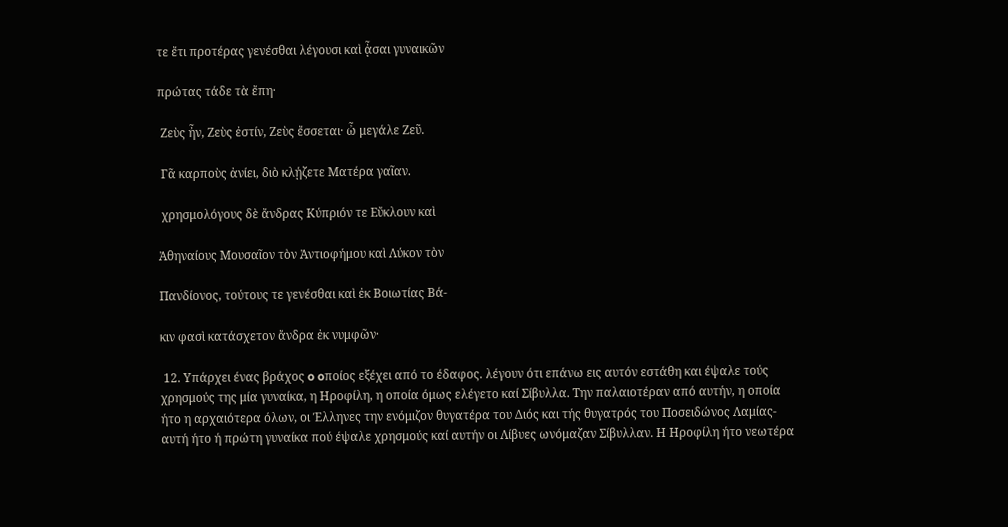τε ἔτι προτέρας γενέσθαι λέγουσι καὶ ᾆσαι γυναικῶν

πρώτας τάδε τὰ ἔπη·

 Ζεὺς ἦν, Ζεὺς ἐστίν, Ζεὺς ἔσσεται· ὦ μεγάλε Ζεῦ.

 Γᾶ καρποὺς ἀνίει, διὸ κλῄζετε Ματέρα γαῖαν.

 χρησμολόγους δὲ ἄνδρας Κύπριόν τε Εὔκλουν καὶ

Ἀθηναίους Μουσαῖον τὸν Ἀντιοφήμου καὶ Λύκον τὸν

Πανδίονος, τούτους τε γενέσθαι καὶ ἐκ Βοιωτίας Βά-

κιν φασὶ κατάσχετον ἄνδρα ἐκ νυμφῶν·

 12. Υπάρχει ένας βράχος o oποίος εξέχει από το έδαφος. λέγουν ότι επάνω εις αυτόν εστάθη και έψαλε τούς χρησμούς της μία γυναίκα, η Ηροφίλη, η οποία όμως ελέγετο καί Σίβυλλα. Την παλαιοτέραν από αυτήν, η οποία ήτο η αρχαιότερα όλων, οι Έλληνες την ενόμιζον θυγατέρα του Διός και τής θυγατρός του Ποσειδώνος Λαμίας- αυτή ήτο ή πρώτη γυναίκα πού έψαλε χρησμούς καί αυτήν οι Λίβυες ωνόμαζαν Σίβυλλαν. Η Ηροφίλη ήτο νεωτέρα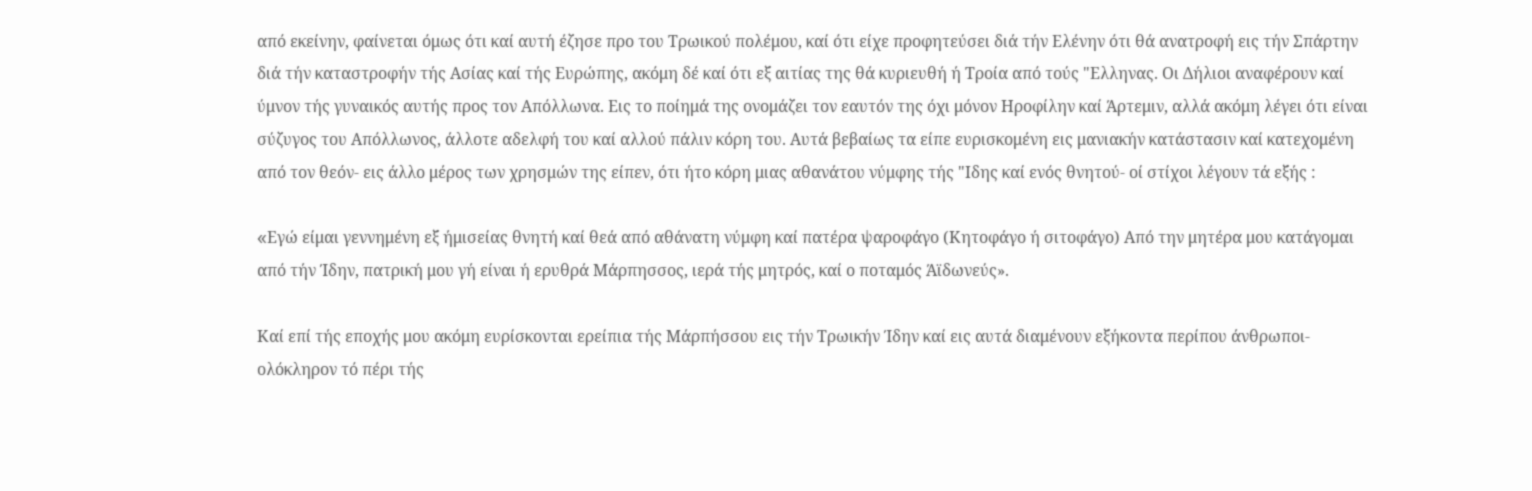από εκείνην, φαίνεται όμως ότι καί αυτή έζησε προ του Τρωικού πολέμου, καί ότι είχε προφητεύσει διά τήν Ελένην ότι θά ανατροφή εις τήν Σπάρτην διά τήν καταστροφήν τής Ασίας καί τής Ευρώπης, ακόμη δέ καί ότι εξ αιτίας της θά κυριευθή ή Τροία από τούς "Ελληνας. Οι Δήλιοι αναφέρουν καί ύμνον τής γυναικός αυτής προς τον Απόλλωνα. Εις το ποίημά της ονομάζει τον εαυτόν της όχι μόνον Ηροφίλην καί Άρτεμιν, αλλά ακόμη λέγει ότι είναι σύζυγος του Απόλλωνος, άλλοτε αδελφή του καί αλλού πάλιν κόρη του. Αυτά βεβαίως τα είπε ευρισκομένη εις μανιακήν κατάστασιν καί κατεχομένη από τον θεόν- εις άλλο μέρος των χρησμών της είπεν, ότι ήτο κόρη μιας αθανάτου νύμφης τής "Ιδης καί ενός θνητού- οί στίχοι λέγουν τά εξής :

«Eγώ είμαι γεννημένη εξ ήμισείας θνητή καί θεά από αθάνατη νύμφη καί πατέρα ψαροφάγο (Κητοφάγο ή σιτοφάγο) Από την μητέρα μου κατάγομαι από τήν Ίδην, πατρική μου γή είναι ή ερυθρά Μάρπησσος, ιερά τής μητρός, καί ο ποταμός Άϊδωνεύς».

Καί επί τής εποχής μου ακόμη ευρίσκονται ερείπια τής Μάρπήσσου εις τήν Τρωικήν Ίδην καί εις αυτά διαμένουν εξήκοντα περίπου άνθρωποι- ολόκληρον τό πέρι τής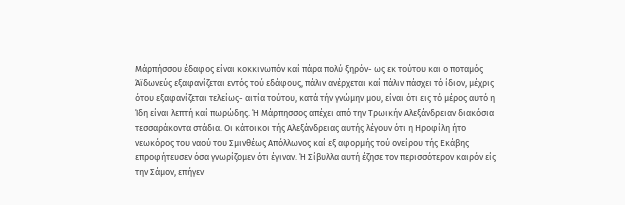Μάρπήσσου έδαφος είναι κοκκινωπόν καί πάρα πολύ ξηρόν- ως εκ τούτου και ο ποταμός Άϊδωνεύς εξαφανίζεται εντός τού εδάφους, πάλιν ανέρχεται καί πάλιν πάσχει τό ίδιον, μέχρις ότου εξαφανίζεται τελείως- αιτία τούτου, κατά τήν γνώμην μου, είναι ότι εις τό μέρος αυτό η Ίδη είναι λεπτή καί πωρώδης. Ή Μάρπησσος απέχει από την Τρωικήν Αλεξάνδρειαν διακόσια τεσσαράκοντα στάδια. Οι κάτοικοι τής Αλεξάνδρειας αυτής λέγουν ότι η Ηροφίλη ήτο νεωκόρος του ναού του Σμινθέως Απόλλωνος καί εξ αφορμής τού ονείρου τής Εκάβης  επροφήτευσεν όσα γνωρίζομεν ότι έγιναν. Ή Σίβυλλα αυτή έζησε τον περισσότερον καιρόν είς την Σάμον, επήγεν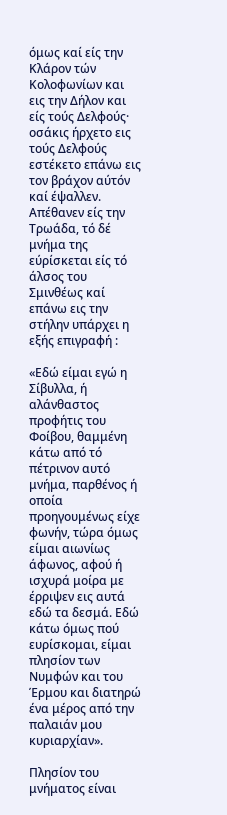όμως καί είς την Κλάρον τών Κολοφωνίων και εις την Δήλον και είς τούς Δελφούς· οσάκις ήρχετο εις τούς Δελφούς εστέκετο επάνω εις τον βράχον αύτόν καί έψαλλεν. Απέθανεν είς την Τρωάδα, τό δέ μνήμα της εύρίσκεται είς τό άλσος του Σμινθέως καί επάνω εις την στήλην υπάρχει η εξής επιγραφή :

«Εδώ είμαι εγώ η Σίβυλλα, ή αλάνθαστος προφήτις του Φοίβου, θαμμένη κάτω από τό πέτρινον αυτό μνήμα, παρθένος ή οποία προηγουμένως είχε φωνήν, τώρα όμως είμαι αιωνίως άφωνος, αφού ή ισχυρά μοίρα με έρριψεν εις αυτά εδώ τα δεσμά. Εδώ κάτω όμως πού ευρίσκομαι, είμαι πλησίον των Νυμφών και του Έρμου και διατηρώ ένα μέρος από την παλαιάν μου κυριαρχίαν».

Πλησίον του μνήματος είναι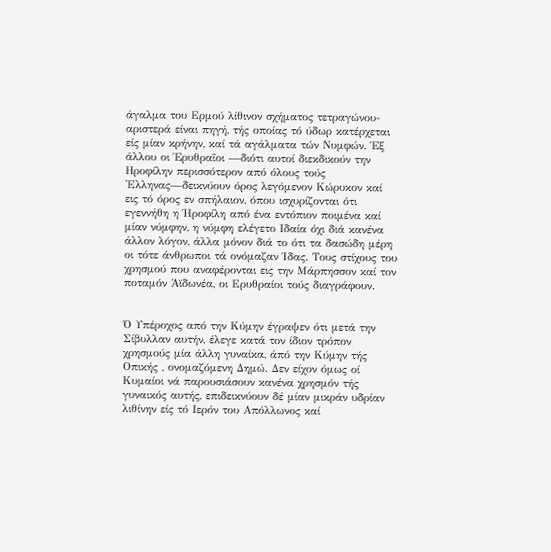άγαλμα του Ερμού λίθινον σχήματος τετραγώνου- αριστερά είναι πηγή, τής οποίας τό ύδωρ κατέρχεται είς μίαν κρήνην, καί τά αγάλματα τών Νυμφών. Έξ άλλου οι Έρυθραΐοι —διότι αυτοί διεκδικούν την Ηροφίλην περισσότερον από όλους τούς 'Ελληνας—δεικνύουν όρος λεγόμενον Κώρυκον καί εις τό όρος εν σπήλαιον, όπου ισχυρίζονται ότι εγεννήθη η Ήροφίλη από ένα εντόπιον ποιμένα καί μίαν νύμφην, η νύμφη ελέγετο Ιδαία όχι διά κανένα άλλον λόγον, άλλα μόνον διά το ότι τα δασώδη μέρη οι τότε άνθρωποι τά ονόμαζαν Ίδας. Τους στίχους του χρησμού που αναφέρονται εις την Μάρπησσον καί τον ποταμόν Άϊδωνέα, οι Ερυθραίοι τούς διαγράφουν.


Ό Υπέροχος από την Κύμην έγραψεν ότι μετά την Σίβυλλαν αυτήν, έλεγε κατά τον ίδιον τρόπον χρησμούς μία άλλη γυναίκα, άπό την Κύμην τής Οπικής , ονομαζόμενη Δημώ. Δεν είχον όμως οί Κυμαίοι νά παρουσιάσουν κανένα χρησμόν τής γυναικός αυτής, επιδεικνύουν δέ μίαν μικράν υδρίαν λιθίνην είς τό Ιερόν του Απόλλωνος καί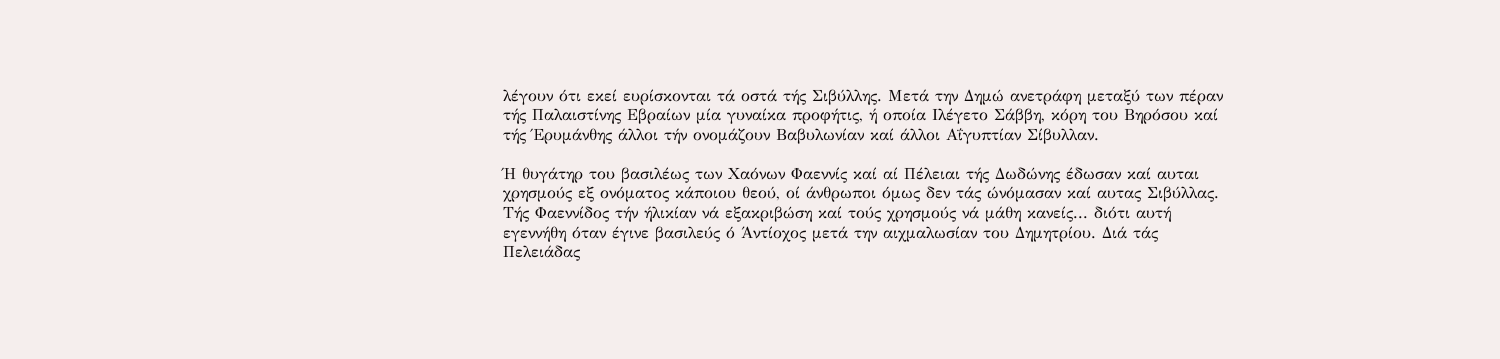λέγουν ότι εκεί ευρίσκονται τά οστά τής Σιβύλλης. Μετά την Δημώ ανετράφη μεταξύ των πέραν τής Παλαιστίνης Εβραίων μία γυναίκα προφήτις, ή οποία Ιλέγετο Σάββη, κόρη του Βηρόσου καί τής Έρυμάνθης άλλοι τήν ονομάζουν Βαβυλωνίαν καί άλλοι Αΐγυπτίαν Σίβυλλαν.

Ή θυγάτηρ του βασιλέως των Χαόνων Φαεννίς καί αί Πέλειαι τής Δωδώνης έδωσαν καί αυται χρησμούς εξ ονόματος κάποιου θεού, οί άνθρωποι όμως δεν τάς ώνόμασαν καί αυτας Σιβύλλας. Τής Φαεννίδος τήν ήλικίαν νά εξακριβώση καί τούς χρησμούς νά μάθη κανείς... διότι αυτή εγεννήθη όταν έγινε βασιλεύς ό Άντίοχος μετά την αιχμαλωσίαν του Δημητρίου. Διά τάς Πελειάδας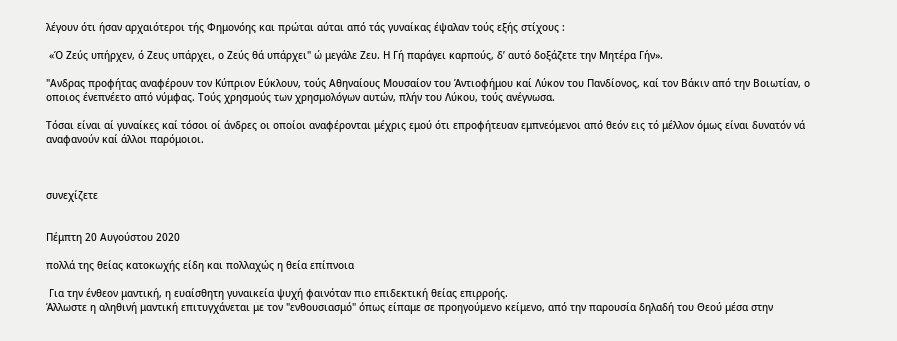λέγουν ότι ήσαν αρχαιότεροι τής Φημονόης και πρώται αύται από τάς γυναίκας έψαλαν τούς εξής στίχους :

 «Ό Ζεύς υπήρχεν, ό Ζευς υπάρχει, ο Ζεύς θά υπάρχει" ώ μεγάλε Ζευ. Η Γή παράγει καρπούς, δ’ αυτό δοξάζετε την Μητέρα Γήν».

"Ανδρας προφήτας αναφέρουν τον Κύπριον Εύκλουν, τούς Αθηναίους Μουσαίον του Άντιοφήμου καί Λύκον του Πανδίονος, καί τον Βάκιν από την Βοιωτίαν, ο οποιος ένεπνέετο από νύμφας. Τούς χρησμούς των χρησμολόγων αυτών, πλήν του Λύκου, τούς ανέγνωσα.

Τόσαι είναι αί γυναίκες καί τόσοι οί άνδρες οι οποίοι αναφέρονται μέχρις εμού ότι επροφήτευαν εμπνεόμενοι από θεόν εις τό μέλλον όμως είναι δυνατόν νά αναφανούν καί άλλοι παρόμοιοι.



συνεχίζετε


Πέμπτη 20 Αυγούστου 2020

πολλά της θείας κατοκωχής είδη και πολλαχώς η θεία επίπνοια

 Για την ένθεον μαντική, η ευαίσθητη γυναικεία ψυχή φαινόταν πιο επιδεκτική θείας επιρροής.
Άλλωστε η αληθινή μαντική επιτυγχάνεται με τον "ενθουσιασμό" όπως είπαμε σε προηγούμενο κείμενο, από την παρουσία δηλαδή του Θεού μέσα στην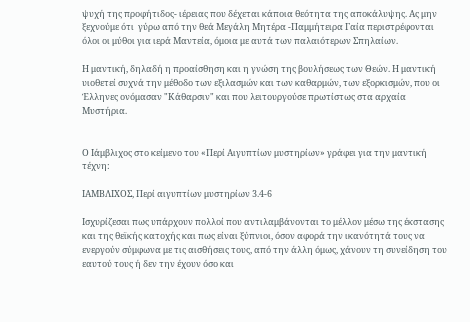ψυχή της προφήτιδος- ιέρειας που δέχεται κάποια θεότητα της αποκάλυψης. Ας μην ξεχνούμε ότι  γύρω από την θεά Μεγάλη Μητέρα -Παμμήτειρα Γαία περιστρέφονται όλοι οι μύθοι για ιερά Μαντεία, όμοια με αυτά των παλαιότερων Σπηλαίων.

Η μαντική, δηλαδή η προαίσθηση και η γνώση της βουλήσεως των Θεών. Η μαντική υιοθετεί συχνά την μέθοδο των εξιλασμών και των καθαρμών, των εξορκισμών, που οι Έλληνες ονόμασαν "Κάθαρσιν" και που λειτουργούσε πρωτίστως στα αρχαία Μυστήρια.


Ο Ιάμβλιχος στο κείμενο του «Περί Αιγυπτίων μυστηρίων» γράφει για την μαντική τέχνη:

ΙΑΜΒΛΙΧΟΣ, Περί αιγυπτίων μυστηρίων 3.4-6

Iσχυρίζεσαι πως υπάρχουν πολλοί που αντιλαμβάνονται το μέλλον μέσω της έκστασης και της θεϊκής κατοχής και πως είναι ξύπνιοι, όσον αφορά την ικανότητά τους να ενεργούν σύμφωνα με τις αισθήσεις τους, από την άλλη όμως, χάνουν τη συνείδηση του εαυτού τους ή δεν την έχουν όσο και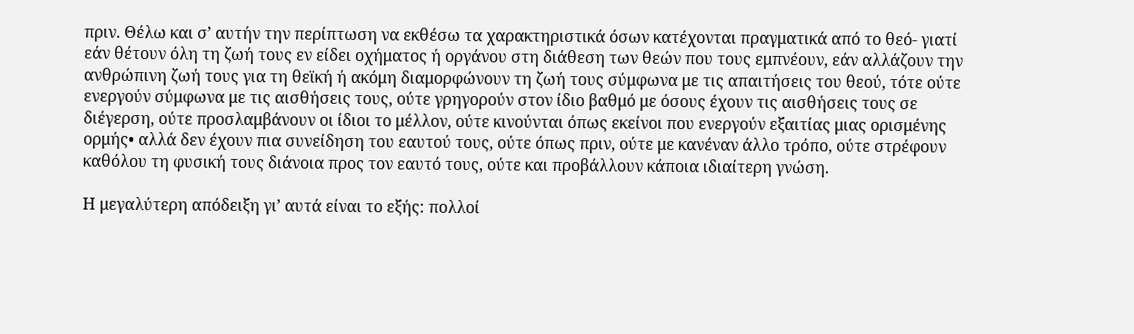πριν. Θέλω και σ’ αυτήν την περίπτωση να εκθέσω τα χαρακτηριστικά όσων κατέχονται πραγματικά από το θεό- γιατί εάν θέτουν όλη τη ζωή τους εν είδει οχήματος ή οργάνου στη διάθεση των θεών που τους εμπνέουν, εάν αλλάζουν την ανθρώπινη ζωή τους για τη θεϊκή ή ακόμη διαμορφώνουν τη ζωή τους σύμφωνα με τις απαιτήσεις του θεού, τότε ούτε ενεργούν σύμφωνα με τις αισθήσεις τους, ούτε γρηγορούν στον ίδιο βαθμό με όσους έχουν τις αισθήσεις τους σε διέγερση, ούτε προσλαμβάνουν οι ίδιοι το μέλλον, ούτε κινούνται όπως εκείνοι που ενεργούν εξαιτίας μιας ορισμένης ορμής• αλλά δεν έχουν πια συνείδηση του εαυτού τους, ούτε όπως πριν, ούτε με κανέναν άλλο τρόπο, ούτε στρέφουν καθόλου τη φυσική τους διάνοια προς τον εαυτό τους, ούτε και προβάλλουν κάποια ιδιαίτερη γνώση.

Η μεγαλύτερη απόδειξη γι’ αυτά είναι το εξής: πολλοί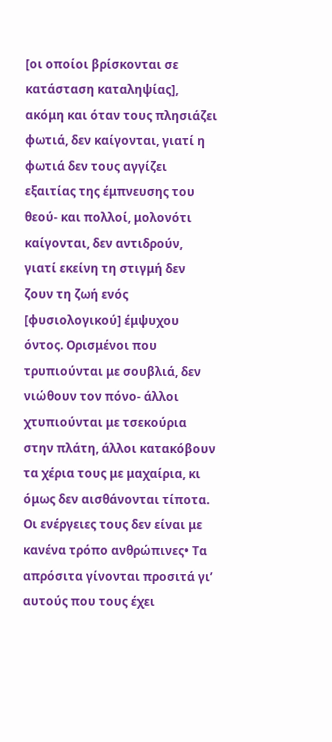[οι οποίοι βρίσκονται σε κατάσταση καταληψίας], ακόμη και όταν τους πλησιάζει φωτιά, δεν καίγονται, γιατί η φωτιά δεν τους αγγίζει εξαιτίας της έμπνευσης του θεού- και πολλοί, μολονότι καίγονται, δεν αντιδρούν, γιατί εκείνη τη στιγμή δεν ζουν τη ζωή ενός [φυσιολογικού] έμψυχου όντος. Ορισμένοι που τρυπιούνται με σουβλιά, δεν νιώθουν τον πόνο- άλλοι χτυπιούνται με τσεκούρια στην πλάτη, άλλοι κατακόβουν τα χέρια τους με μαχαίρια, κι όμως δεν αισθάνονται τίποτα. Οι ενέργειες τους δεν είναι με κανένα τρόπο ανθρώπινες• Τα απρόσιτα γίνονται προσιτά γι’ αυτούς που τους έχει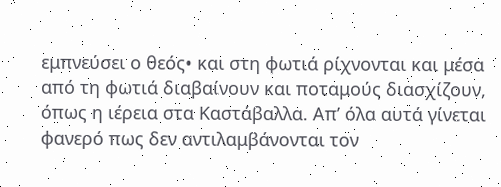εμπνεύσει ο θεός• και στη φωτιά ρίχνονται και μέσα από τη φωτιά διαβαίνουν και ποταμούς διασχίζουν, όπως η ιέρεια στα Καστάβαλλα. Απ’ όλα αυτά γίνεται φανερό πως δεν αντιλαμβάνονται τον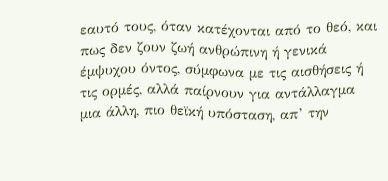εαυτό τους, όταν κατέχονται από το θεό, και πως δεν ζουν ζωή ανθρώπινη ή γενικά έμψυχου όντος, σύμφωνα με τις αισθήσεις ή τις ορμές, αλλά παίρνουν για αντάλλαγμα μια άλλη, πιο θεϊκή υπόσταση, απ’ την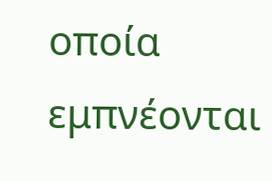οποία εμπνέονται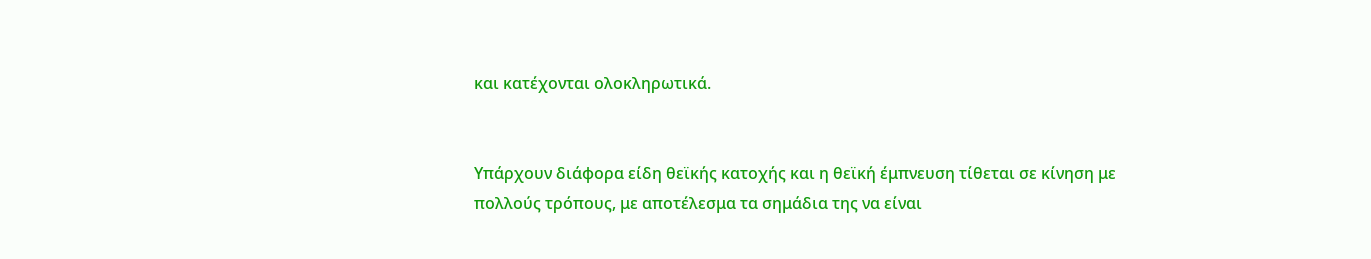και κατέχονται ολοκληρωτικά.


Υπάρχουν διάφορα είδη θεϊκής κατοχής και η θεϊκή έμπνευση τίθεται σε κίνηση με πολλούς τρόπους, με αποτέλεσμα τα σημάδια της να είναι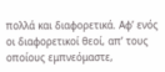πολλά και διαφορετικά. Αφ’ ενός οι διαφορετικοί θεοί, απ’ τους οποίους εμπνεόμαστε,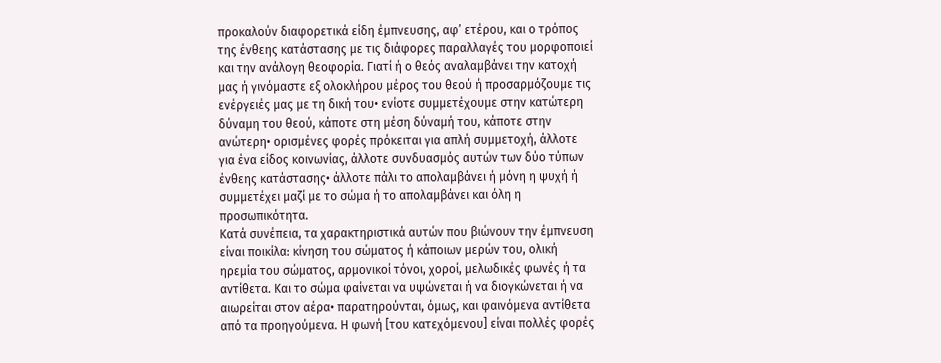προκαλούν διαφορετικά είδη έμπνευσης, αφ’ ετέρου, και ο τρόπος της ένθεης κατάστασης με τις διάφορες παραλλαγές του μορφοποιεί και την ανάλογη θεοφορία. Γιατί ή ο θεός αναλαμβάνει την κατοχή μας ή γινόμαστε εξ ολοκλήρου μέρος του θεού ή προσαρμόζουμε τις ενέργειές μας με τη δική του• ενίοτε συμμετέχουμε στην κατώτερη δύναμη του θεού, κάποτε στη μέση δύναμή του, κάποτε στην ανώτερη• ορισμένες φορές πρόκειται για απλή συμμετοχή, άλλοτε για ένα είδος κοινωνίας, άλλοτε συνδυασμός αυτών των δύο τύπων ένθεης κατάστασης• άλλοτε πάλι το απολαμβάνει ή μόνη η ψυχή ή συμμετέχει μαζί με το σώμα ή το απολαμβάνει και όλη η προσωπικότητα.
Κατά συνέπεια, τα χαρακτηριστικά αυτών που βιώνουν την έμπνευση είναι ποικίλα: κίνηση του σώματος ή κάποιων μερών του, ολική ηρεμία του σώματος, αρμονικοί τόνοι, χοροί, μελωδικές φωνές ή τα αντίθετα. Και το σώμα φαίνεται να υψώνεται ή να διογκώνεται ή να αιωρείται στον αέρα• παρατηρούνται, όμως, και φαινόμενα αντίθετα από τα προηγούμενα. Η φωνή [του κατεχόμενου] είναι πολλές φορές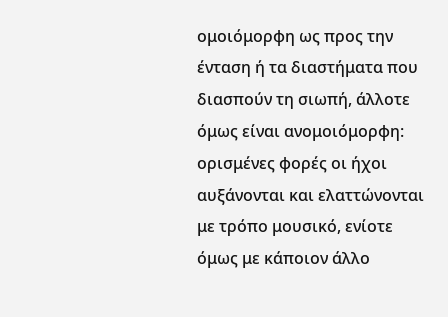ομοιόμορφη ως προς την ένταση ή τα διαστήματα που διασπούν τη σιωπή, άλλοτε όμως είναι ανομοιόμορφη: ορισμένες φορές οι ήχοι αυξάνονται και ελαττώνονται με τρόπο μουσικό, ενίοτε όμως με κάποιον άλλο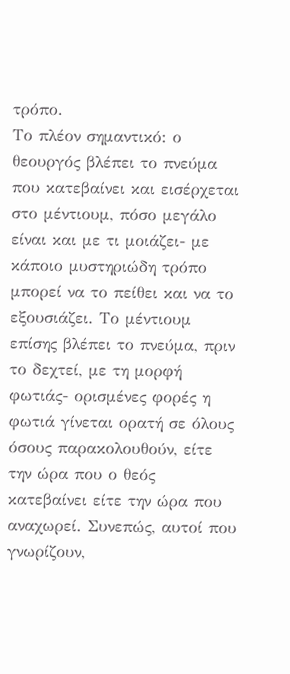τρόπο.
Το πλέον σημαντικό: ο θεουργός βλέπει το πνεύμα που κατεβαίνει και εισέρχεται στο μέντιουμ, πόσο μεγάλο είναι και με τι μοιάζει- με κάποιο μυστηριώδη τρόπο μπορεί να το πείθει και να το εξουσιάζει. Το μέντιουμ επίσης βλέπει το πνεύμα, πριν το δεχτεί, με τη μορφή φωτιάς- ορισμένες φορές η φωτιά γίνεται ορατή σε όλους όσους παρακολουθούν, είτε την ώρα που ο θεός κατεβαίνει είτε την ώρα που αναχωρεί. Συνεπώς, αυτοί που γνωρίζουν,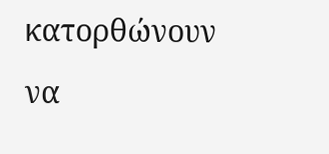κατορθώνουν να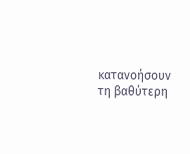κατανοήσουν τη βαθύτερη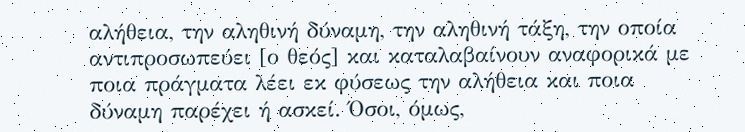αλήθεια, την αληθινή δύναμη, την αληθινή τάξη, την οποία αντιπροσωπεύει [ο θεός] και καταλαβαίνουν αναφορικά με ποια πράγματα λέει εκ φύσεως την αλήθεια και ποια δύναμη παρέχει ή ασκεί. Όσοι, όμως,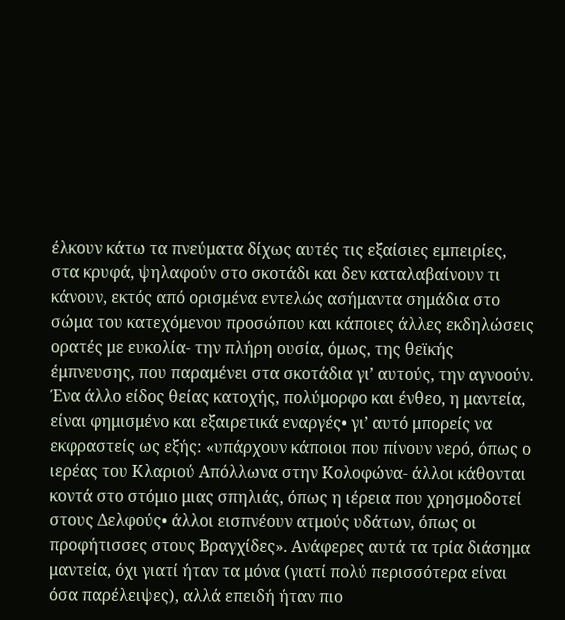έλκουν κάτω τα πνεύματα δίχως αυτές τις εξαίσιες εμπειρίες, στα κρυφά, ψηλαφούν στο σκοτάδι και δεν καταλαβαίνουν τι κάνουν, εκτός από ορισμένα εντελώς ασήμαντα σημάδια στο σώμα του κατεχόμενου προσώπου και κάποιες άλλες εκδηλώσεις ορατές με ευκολία- την πλήρη ουσία, όμως, της θεϊκής έμπνευσης, που παραμένει στα σκοτάδια γι’ αυτούς, την αγνοούν.
Ένα άλλο είδος θείας κατοχής, πολύμορφο και ένθεο, η μαντεία, είναι φημισμένο και εξαιρετικά εναργές• γι’ αυτό μπορείς να εκφραστείς ως εξής: «υπάρχουν κάποιοι που πίνουν νερό, όπως ο ιερέας του Κλαριού Απόλλωνα στην Κολοφώνα- άλλοι κάθονται κοντά στο στόμιο μιας σπηλιάς, όπως η ιέρεια που χρησμοδοτεί στους Δελφούς• άλλοι εισπνέουν ατμούς υδάτων, όπως οι προφήτισσες στους Βραγχίδες». Ανάφερες αυτά τα τρία διάσημα μαντεία, όχι γιατί ήταν τα μόνα (γιατί πολύ περισσότερα είναι όσα παρέλειψες), αλλά επειδή ήταν πιο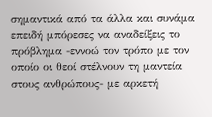σημαντικά από τα άλλα και συνάμα επειδή μπόρεσες να αναδείξεις το πρόβλημα -εννοώ τον τρόπο με τον οποίο οι θεοί στέλνουν τη μαντεία στους ανθρώπους- με αρκετή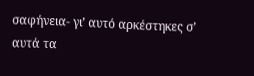σαφήνεια- γι’ αυτό αρκέστηκες σ’ αυτά τα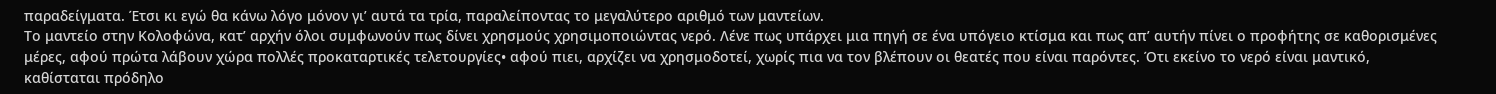παραδείγματα. Έτσι κι εγώ θα κάνω λόγο μόνον γι’ αυτά τα τρία, παραλείποντας το μεγαλύτερο αριθμό των μαντείων.
Το μαντείο στην Κολοφώνα, κατ’ αρχήν όλοι συμφωνούν πως δίνει χρησμούς χρησιμοποιώντας νερό. Λένε πως υπάρχει μια πηγή σε ένα υπόγειο κτίσμα και πως απ’ αυτήν πίνει ο προφήτης σε καθορισμένες μέρες, αφού πρώτα λάβουν χώρα πολλές προκαταρτικές τελετουργίες• αφού πιει, αρχίζει να χρησμοδοτεί, χωρίς πια να τον βλέπουν οι θεατές που είναι παρόντες. Ότι εκείνο το νερό είναι μαντικό, καθίσταται πρόδηλο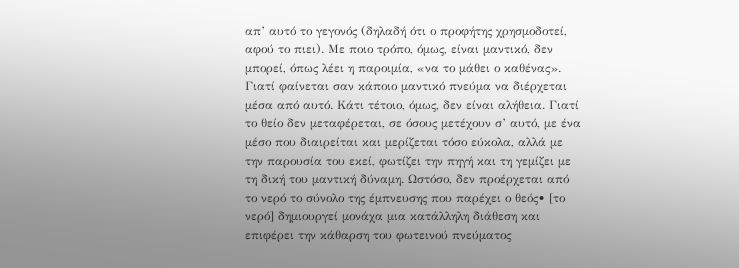απ’ αυτό το γεγονός (δηλαδή ότι ο προφήτης χρησμοδοτεί, αφού το πιει). Με ποιο τρόπο, όμως, είναι μαντικό, δεν μπορεί, όπως λέει η παροιμία, «να το μάθει ο καθένας». Γιατί φαίνεται σαν κάποιο μαντικό πνεύμα να διέρχεται μέσα από αυτό. Κάτι τέτοιο, όμως, δεν είναι αλήθεια. Γιατί το θείο δεν μεταφέρεται, σε όσους μετέχουν σ’ αυτό, με ένα μέσο που διαιρείται και μερίζεται τόσο εύκολα, αλλά με την παρουσία του εκεί, φωτίζει την πηγή και τη γεμίζει με τη δική του μαντική δύναμη. Ωστόσο, δεν προέρχεται από το νερό το σύνολο της έμπνευσης που παρέχει ο θεός• [το νερό] δημιουργεί μονάχα μια κατάλληλη διάθεση και επιφέρει την κάθαρση του φωτεινού πνεύματος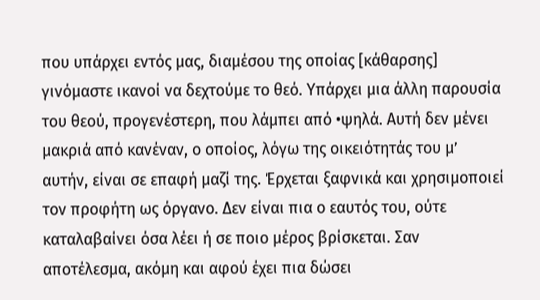που υπάρχει εντός μας, διαμέσου της οποίας [κάθαρσης] γινόμαστε ικανοί να δεχτούμε το θεό. Υπάρχει μια άλλη παρουσία του θεού, προγενέστερη, που λάμπει από •ψηλά. Αυτή δεν μένει μακριά από κανέναν, ο οποίος, λόγω της οικειότητάς του μ’ αυτήν, είναι σε επαφή μαζί της. Έρχεται ξαφνικά και χρησιμοποιεί τον προφήτη ως όργανο. Δεν είναι πια ο εαυτός του, ούτε καταλαβαίνει όσα λέει ή σε ποιο μέρος βρίσκεται. Σαν αποτέλεσμα, ακόμη και αφού έχει πια δώσει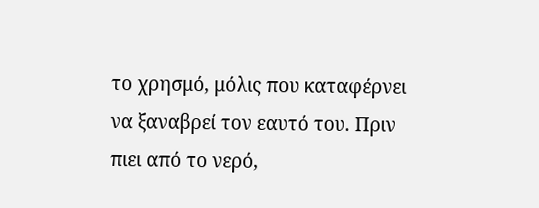το χρησμό, μόλις που καταφέρνει να ξαναβρεί τον εαυτό του. Πριν πιει από το νερό,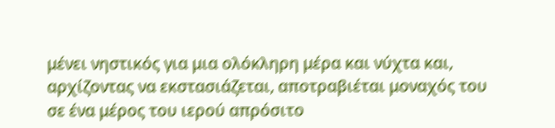μένει νηστικός για μια ολόκληρη μέρα και νύχτα και, αρχίζοντας να εκστασιάζεται, αποτραβιέται μοναχός του σε ένα μέρος του ιερού απρόσιτο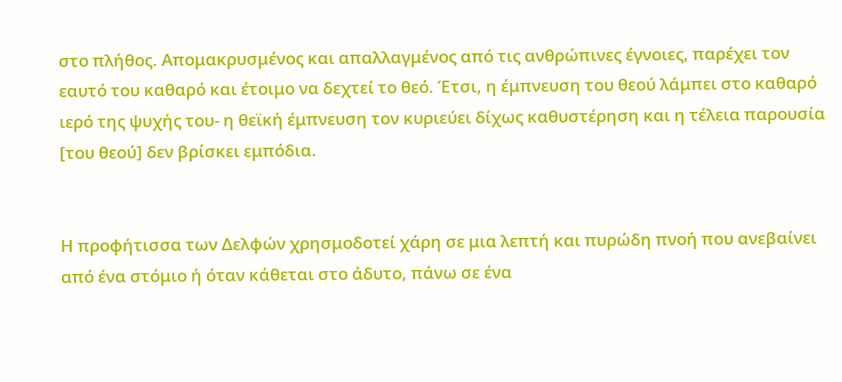στο πλήθος. Απομακρυσμένος και απαλλαγμένος από τις ανθρώπινες έγνοιες, παρέχει τον εαυτό του καθαρό και έτοιμο να δεχτεί το θεό. Έτσι, η έμπνευση του θεού λάμπει στο καθαρό ιερό της ψυχής του- η θεϊκή έμπνευση τον κυριεύει δίχως καθυστέρηση και η τέλεια παρουσία [του θεού] δεν βρίσκει εμπόδια.


Η προφήτισσα των Δελφών χρησμοδοτεί χάρη σε μια λεπτή και πυρώδη πνοή που ανεβαίνει από ένα στόμιο ή όταν κάθεται στο άδυτο, πάνω σε ένα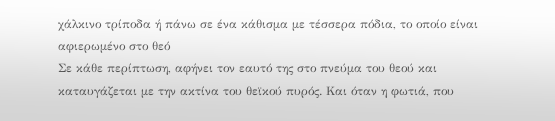χάλκινο τρίποδα ή πάνω σε ένα κάθισμα με τέσσερα πόδια, το οποίο είναι αφιερωμένο στο θεό
Σε κάθε περίπτωση, αφήνει τον εαυτό της στο πνεύμα του θεού και καταυγάζεται με την ακτίνα του θεϊκού πυρός. Και όταν η φωτιά, που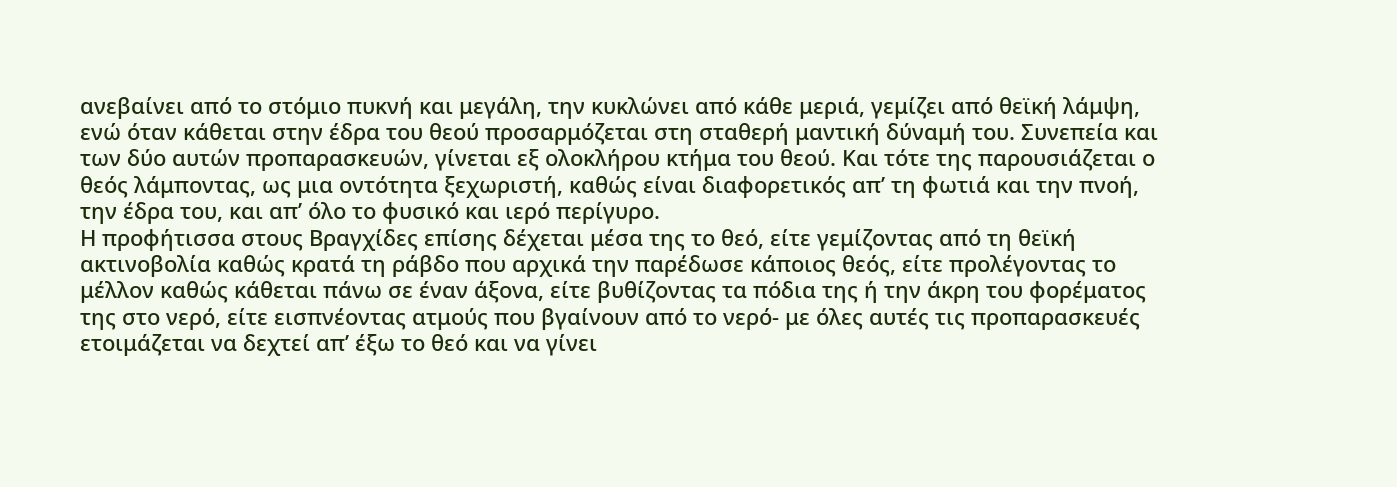ανεβαίνει από το στόμιο πυκνή και μεγάλη, την κυκλώνει από κάθε μεριά, γεμίζει από θεϊκή λάμψη, ενώ όταν κάθεται στην έδρα του θεού προσαρμόζεται στη σταθερή μαντική δύναμή του. Συνεπεία και των δύο αυτών προπαρασκευών, γίνεται εξ ολοκλήρου κτήμα του θεού. Και τότε της παρουσιάζεται ο θεός λάμποντας, ως μια οντότητα ξεχωριστή, καθώς είναι διαφορετικός απ’ τη φωτιά και την πνοή, την έδρα του, και απ’ όλο το φυσικό και ιερό περίγυρο.
Η προφήτισσα στους Βραγχίδες επίσης δέχεται μέσα της το θεό, είτε γεμίζοντας από τη θεϊκή ακτινοβολία καθώς κρατά τη ράβδο που αρχικά την παρέδωσε κάποιος θεός, είτε προλέγοντας το μέλλον καθώς κάθεται πάνω σε έναν άξονα, είτε βυθίζοντας τα πόδια της ή την άκρη του φορέματος της στο νερό, είτε εισπνέοντας ατμούς που βγαίνουν από το νερό- με όλες αυτές τις προπαρασκευές ετοιμάζεται να δεχτεί απ’ έξω το θεό και να γίνει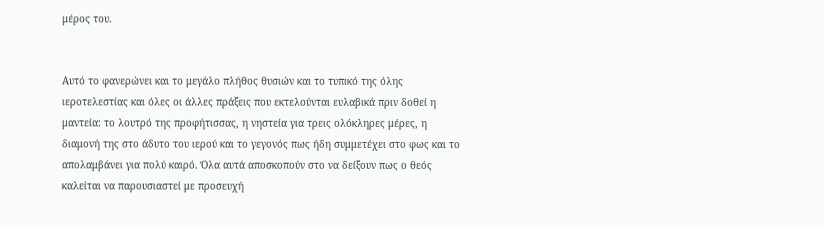μέρος του.


Αυτό το φανερώνει και το μεγάλο πλήθος θυσιών και το τυπικό της όλης ιεροτελεστίας και όλες οι άλλες πράξεις που εκτελούνται ευλαβικά πριν δοθεί η μαντεία: το λουτρό της προφήτισσας, η νηστεία για τρεις ολόκληρες μέρες, η διαμονή της στο άδυτο του ιερού και το γεγονός πως ήδη συμμετέχει στο φως και το απολαμβάνει για πολύ καιρό. Όλα αυτά αποσκοπούν στο να δείξουν πως ο θεός καλείται να παρουσιαστεί με προσευχή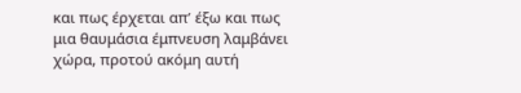και πως έρχεται απ’ έξω και πως μια θαυμάσια έμπνευση λαμβάνει χώρα, προτού ακόμη αυτή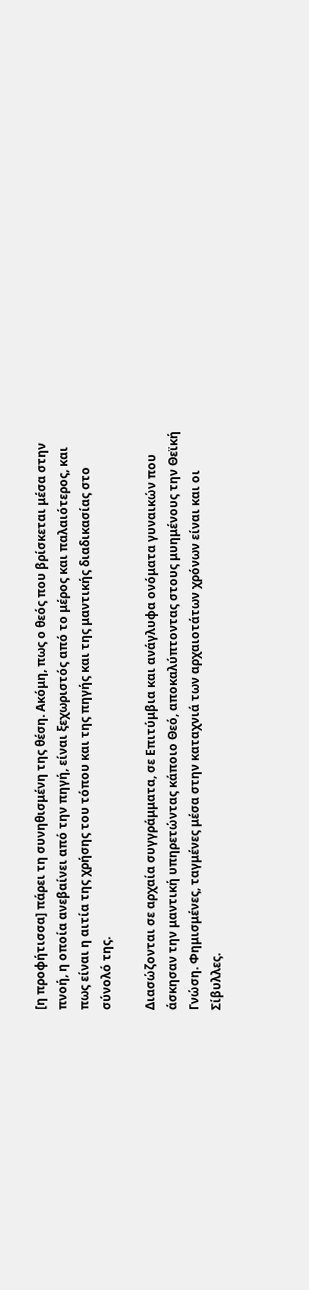[η προφήτισσα] πάρει τη συνηθισμένη της θέση. Ακόμη, πως ο θεός που βρίσκεται μέσα στην πνοή, η οποία ανεβαίνει από την πηγή, είναι ξεχωριστός από το μέρος και παλαιότερος, και πως είναι η αιτία της χρήσης του τόπου και της πηγής και της μαντικής διαδικασίας στο σύνολό της.

Διασώζονται σε αρχαία συγγράμματα, σε Επιτύμβια και ανάγλυφα ονόματα γυναικών που άσκησαν την μαντική υπηρετώντας κάποιο Θεό, αποκαλύπτοντας στους μυημένους την Θεϊκή Γνώση. Φημισμένες, ταγμένες μέσα στην καταχνιά των αρχαιοτάτων χρόνων είναι και οι Σίβυλλες.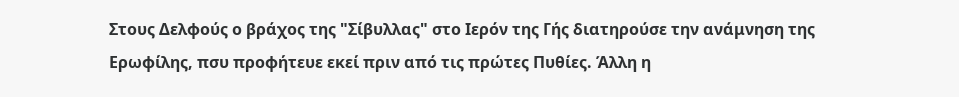Στους Δελφούς ο βράχος της "Σίβυλλας" στο Ιερόν της Γής διατηρούσε την ανάμνηση της Ερωφίλης, πσυ προφήτευε εκεί πριν από τις πρώτες Πυθίες. Άλλη η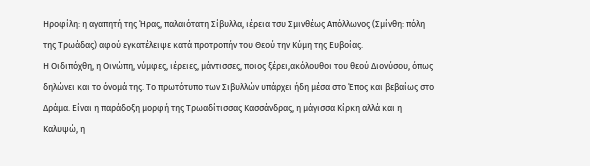Ηροφίλη: η αγαπητή της Ήρας, παλαιότατη Σίβυλλα, ιέρεια τσυ Σμινθέως Απόλλωνος (Σμίνθη: πόλη της Τρωάδας) αφού εγκατέλειψε κατά προτροπήν του Θεού την Κύμη της Ευβοίας.
Η Οιδιπόχθη, η Οινώπη, νύμφες, ιέρειες, μάντισσες, ποιος ξέρει,ακόλουθοι του θεού Διονύσου, όπως δηλώνει και το όνομά της. Το πρωτότυπο των Σιβυλλών υπάρχει ήδη μέσα στο Έπος και βεβαίως στο Δράμα. Είναι η παράδοξη μορφή της Τρωαδίτισσας Κασσάνδρας, η μάγισσα Κίρκη αλλά και η Καλυψώ, η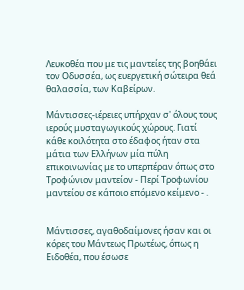Λευκοθέα που με τις μαντείες της βοηθάει τον Οδυσσέα, ως ευεργετική σώτειρα θεά θαλασσία, των Καβείρων.

Mάντισσες-ιέρειες υπήρχαν σ' όλους τους ιερούς μυσταγωγικούς χώρους. Γιατί κάθε κοιλότητα στο έδαφος ήταν στα μάτια των Ελλήνων μία πύλη επικοινωνίας με το υπερπέραν όπως στο Τροφώνιον μαντείον - Περί Τροφωνίου μαντείου σε κάποιο επόμενο κείμενο - .


Μάντισσες, αγαθοδαίμονες ήσαν και οι κόρες του Μάντεως Πρωτέως, όπως η Ειδοθέα, που έσωσε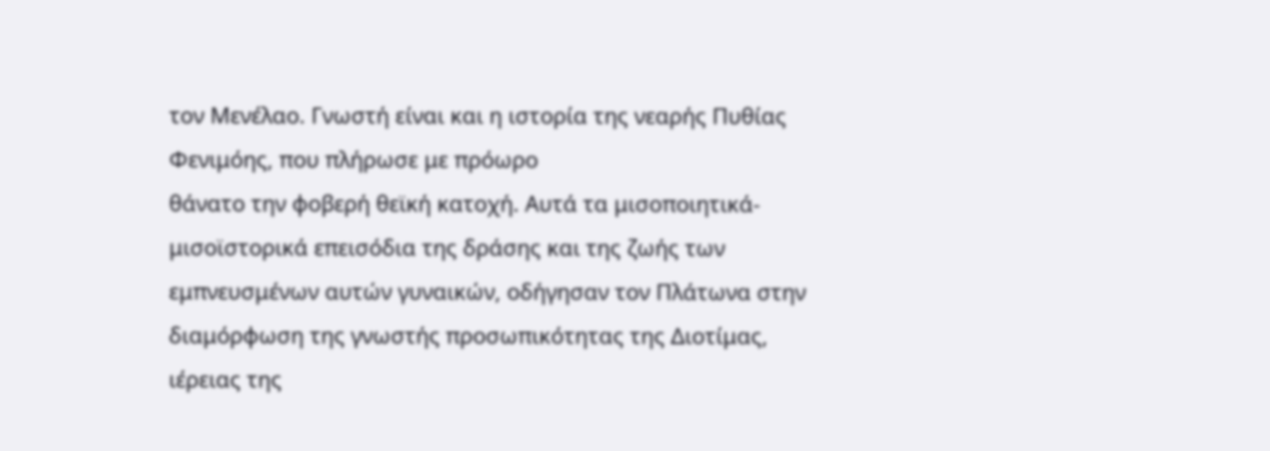τον Μενέλαο. Γνωστή είναι και η ιστορία της νεαρής Πυθίας Φενιμόης, που πλήρωσε με πρόωρο
θάνατο την φοβερή θεϊκή κατοχή. Αυτά τα μισοποιητικά-μισοϊστορικά επεισόδια της δράσης και της ζωής των εμπνευσμένων αυτών γυναικών, οδήγησαν τον Πλάτωνα στην διαμόρφωση της γνωστής προσωπικότητας της Διοτίμας, ιέρειας της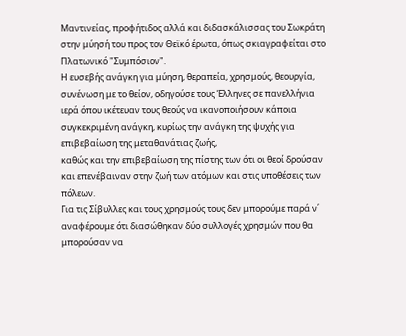Μαντινείας, προφήτιδος αλλά και διδασκάλισσας του Σωκράτη στην μύησή του προς τον Θεϊκό έρωτα, όπως σκιαγραφείται στο Πλατωνικό "Συμπόσιον".
Η ευσεβής ανάγκη για μύηση, θεραπεία, χρησμούς, θεουργία, συνένωση με το θείον, οδηγούσε τους Έλληνες σε πανελλήνια ιερά όπου ικέτευαν τους θεούς να ικανοποιήσουν κάποια συγκεκριμένη ανάγκη, κυρίως την ανάγκη της ψυχής για επιβεβαίωση της μεταθανάτιας ζωής,
καθώς και την επιβεβαίωση της πίστης των ότι οι θεοί δρούσαν και επενέβαιναν στην ζωή των ατόμων και στις υποθέσεις των πόλεων.
Για τις Σίβυλλες και τους χρησμούς τους δεν μπορούμε παρά ν΄ αναφέρουμε ότι διασώθηκαν δύο συλλογές χρησμών που θα μπορούσαν να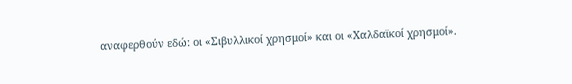αναφερθούν εδώ: οι «Σιβυλλικοί χρησμοί» και οι «Χαλδαϊκοί χρησμοί».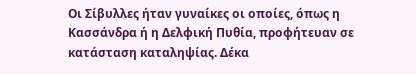Οι Σίβυλλες ήταν γυναίκες οι οποίες, όπως η Κασσάνδρα ή η Δελφική Πυθία, προφήτευαν σε κατάσταση καταληψίας. Δέκα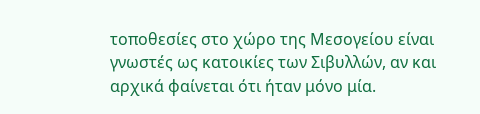τοποθεσίες στο χώρο της Μεσογείου είναι γνωστές ως κατοικίες των Σιβυλλών, αν και αρχικά φαίνεται ότι ήταν μόνο μία.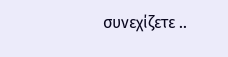συνεχίζετε ..